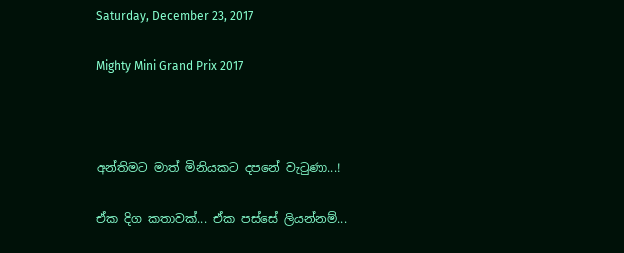Saturday, December 23, 2017

Mighty Mini Grand Prix 2017



අන්තිමට මාත් මිනියකට දපනේ වැටුණා...!

ඒක දිග කතාවක්... ඒක පස්සේ ලියන්නම්...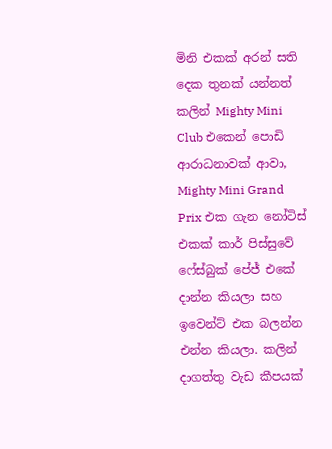මිනි එකක් අරන් සති දෙක තුනක් යන්නත් කලින් Mighty Mini Club එකෙන් පොඩි ආරාධනාවක් ආවා, Mighty Mini Grand Prix එක ගැන නෝටිස් එකක් කාර් පිස්සුවේ ෆේස්බුක් පේජ් එකේ දාන්න කියලා සහ ඉවෙන්ට් එක බලන්න එන්න කියලා. කලින් දාගත්තු වැඩ කීපයක්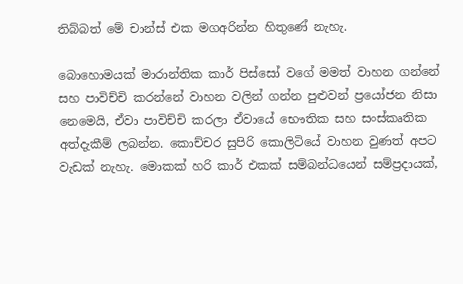තිබ්බත් මේ චාන්ස් එක මගඅරින්න හිතුණේ නැහැ.

බොහොමයක් මාරාන්තික කාර් පිස්සෝ වගේ මමත් වාහන ගන්නේ සහ පාවිච්චි කරන්නේ වාහන වලින් ගන්න පුළුවන් ප්‍රයෝජන නිසා නෙමෙයි, ඒවා පාවිච්චි කරලා ඒවායේ භෞතික සහ සංස්කෘතික අත්දැකීම් ලබන්න. කොච්චර සුපිරි කොලිටියේ වාහන වුණත් අපට වැඩක් නැහැ. මොකක් හරි කාර් එකක් සම්බන්ධයෙන් සම්ප්‍රදායක්,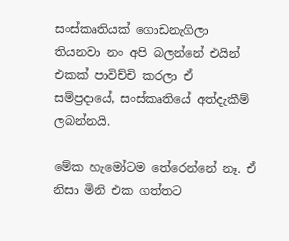සංස්කෘතියක් ගොඩනැගිලා තියනවා නං අපි බලන්නේ එයින් එකක් පාවිච්චි කරලා ඒ සම්ප්‍රදායේ, සංස්කෘතියේ අත්දැකීම් ලබන්නයි.

මේක හැමෝටම තේරෙන්නේ නෑ. ඒ නිසා මිනි එක ගත්තට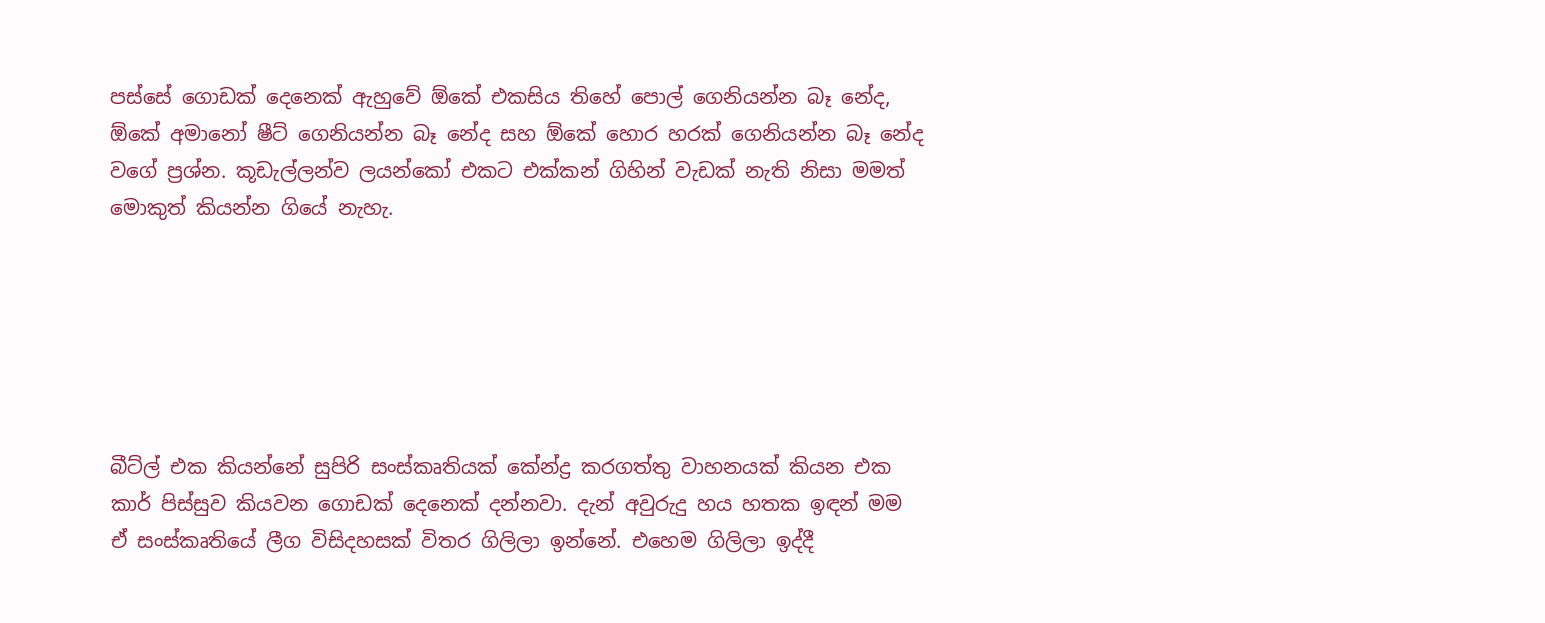පස්සේ ගොඩක් දෙනෙක් ඇහුවේ ඕකේ එකසිය තිහේ පොල් ගෙනියන්න බෑ නේද, ඕකේ අමානෝ ෂීට් ගෙනියන්න බෑ නේද සහ ඕකේ හොර හරක් ගෙනියන්න බෑ නේද වගේ ප්‍රශ්න. කූඩැල්ලන්ව ලයන්කෝ එකට එක්කන් ගිහින් වැඩක් නැති නිසා මමත් මොකුත් කියන්න ගියේ නැහැ.






බීට්ල් එක කියන්නේ සුපිරි සංස්කෘතියක් කේන්ද්‍ර කරගත්තු වාහනයක් කියන එක කාර් පිස්සුව කියවන ගොඩක් දෙනෙක් දන්නවා. දැන් අවුරුදු හය හතක ඉඳන් මම ඒ සංස්කෘතියේ ලීග විසිදහසක් විතර ගිලිලා ඉන්නේ. එහෙම ගිලිලා ඉද්දී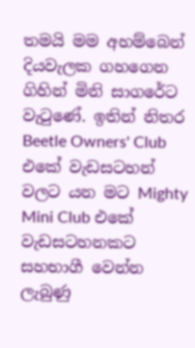තමයි මම අහම්බෙන් දියවැලක ගහගෙන ගිහින් මිනි සාගරේට වැටුණේ. ඉතින් නිතර Beetle Owners' Club එකේ වැඩසටහන් වලට යන මට Mighty Mini Club එකේ වැඩසටහනකට සහභාගී වෙන්න ලැබුණු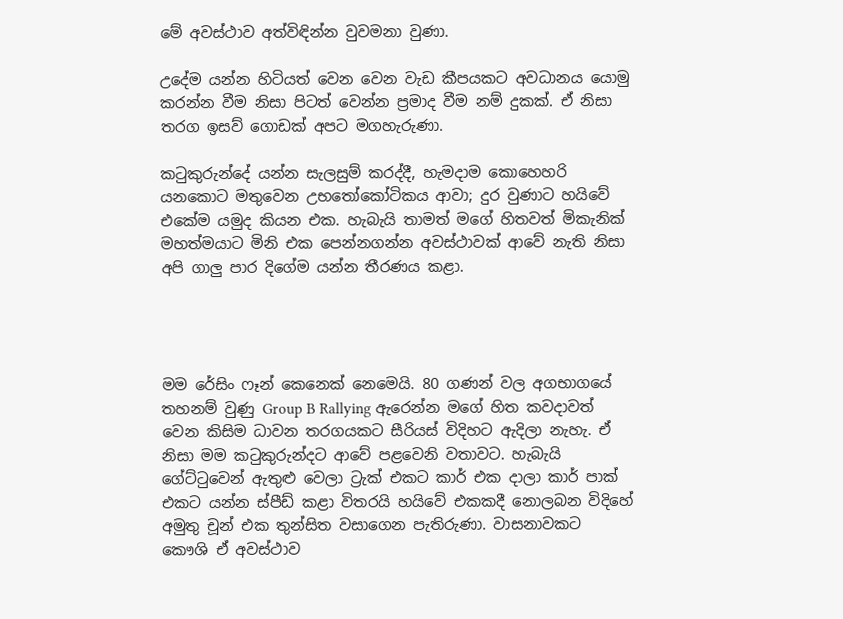මේ අවස්ථාව අත්විඳින්න වුවමනා වුණා.

උදේම යන්න හිටියත් වෙන වෙන වැඩ කීපයකට අවධානය යොමු කරන්න වීම නිසා පිටත් වෙන්න ප්‍රමාද වීම නම් දුකක්. ඒ නිසා තරග ඉසව් ගොඩක් අපට මගහැරුණා.

කටුකුරුන්දේ යන්න සැලසුම් කරද්දී, හැමදාම කොහෙහරි යනකොට මතුවෙන උභතෝකෝටිකය ආවා; දුර වුණාට හයිවේ එකේම යමුද කියන එක. හැබැයි තාමත් මගේ හිතවත් මිකැනික් මහත්මයාට මිනි එක පෙන්නගන්න අවස්ථාවක් ආවේ නැති නිසා අපි ගාලු පාර දිගේම යන්න තීරණය කළා.




මම රේසිං ෆෑන් කෙනෙක් නෙමෙයි. 80 ගණන් වල අගභාගයේ තහනම් වුණු Group B Rallying ඇරෙන්න මගේ හිත කවදාවත් වෙන කිසිම ධාවන තරගයකට සීරියස් විදිහට ඇදිලා නැහැ. ඒ නිසා මම කටුකුරුන්දට ආවේ පළවෙනි වතාවට. හැබැයි ගේට්ටුවෙන් ඇතුළු වෙලා ට්‍රැක් එකට කාර් එක දාලා කාර් පාක් එකට යන්න ස්පීඩ් කළා විතරයි හයිවේ එකකදී නොලබන විදිහේ අමුතු චූන් එක තුන්සිත වසාගෙන පැතිරුණා. වාසනාවකට කෞශි ඒ අවස්ථාව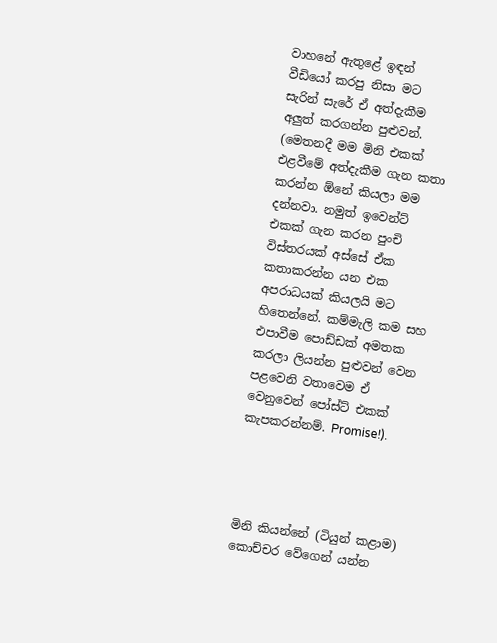වාහනේ ඇතුළේ ඉඳන් වීඩියෝ කරපු නිසා මට සැරින් සැරේ ඒ අත්දැකීම අලුත් කරගන්න පුළුවන්. (මෙතනදී මම මිනි එකක් එළවීමේ අත්දැකීම ගැන කතා කරන්න ඕනේ කියලා මම දන්නවා. නමුත් ඉවෙන්ට් එකක් ගැන කරන පුංචි විස්තරයක් අස්සේ ඒක කතාකරන්න යන එක අපරාධයක් කියලයි මට හිතෙන්නේ. කම්මැලි කම සහ එපාවීම පොඩ්ඩක් අමතක කරලා ලියන්න පුළුවන් වෙන පළවෙනි වතාවෙම ඒ වෙනුවෙන් පෝස්ට් එකක් කැපකරන්නම්. Promise!).




මිනි කියන්නේ (ටියුන් කළාම) කොච්චර වේගෙන් යන්න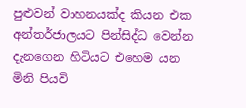පුළුවන් වාහනයක්ද කියන එක අන්තර්ජාලයට පින්සිද්ධ වෙන්න දැනගෙන හිටියට එහෙම යන මිනි පියවි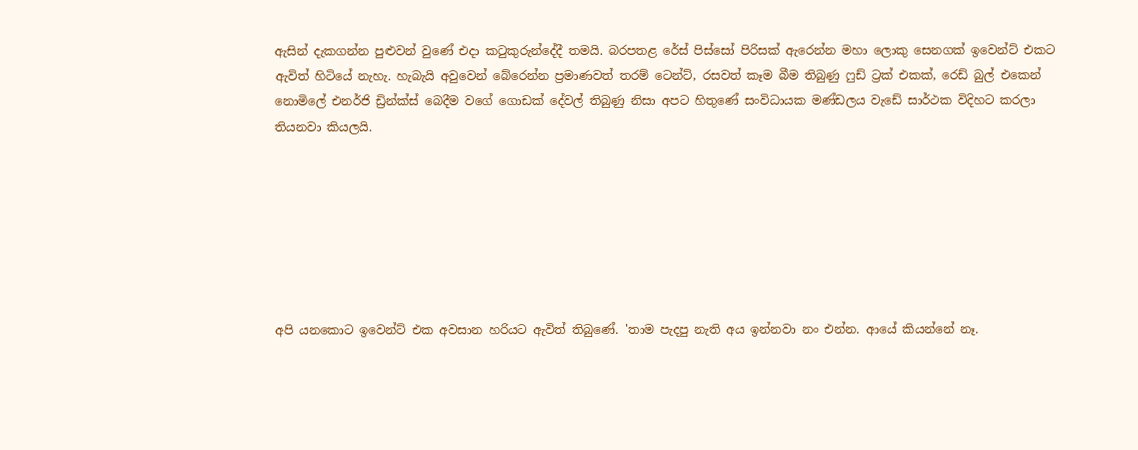ඇසින් දැකගන්න පුළුවන් වුණේ එදා කටුකුරුන්දේදී තමයි. බරපතළ රේස් පිස්සෝ පිරිසක් ඇරෙන්න මහා ලොකු සෙනගක් ඉවෙන්ට් එකට ඇවිත් හිටියේ නැහැ. හැබැයි අවුවෙන් බේරෙන්න ප්‍රමාණවත් තරම් ටෙන්ට්, රසවත් කෑම බීම තිබුණු ෆුඩ් ට්‍රක් එකක්, රෙඩ් බුල් එකෙන් නොමිලේ එනර්ජි ඩ්‍රින්ක්ස් බෙදීම වගේ ගොඩක් දේවල් තිබුණු නිසා අපට හිතුණේ සංවිධායක මණ්ඩලය වැඩේ සාර්ථක විදිහට කරලා තියනවා කියලයි.







අපි යනකොට ඉවෙන්ට් එක අවසාන හරියට ඇවිත් තිබුණේ. 'තාම පැදපු නැති අය ඉන්නවා නං එන්න. ආයේ කියන්නේ නෑ.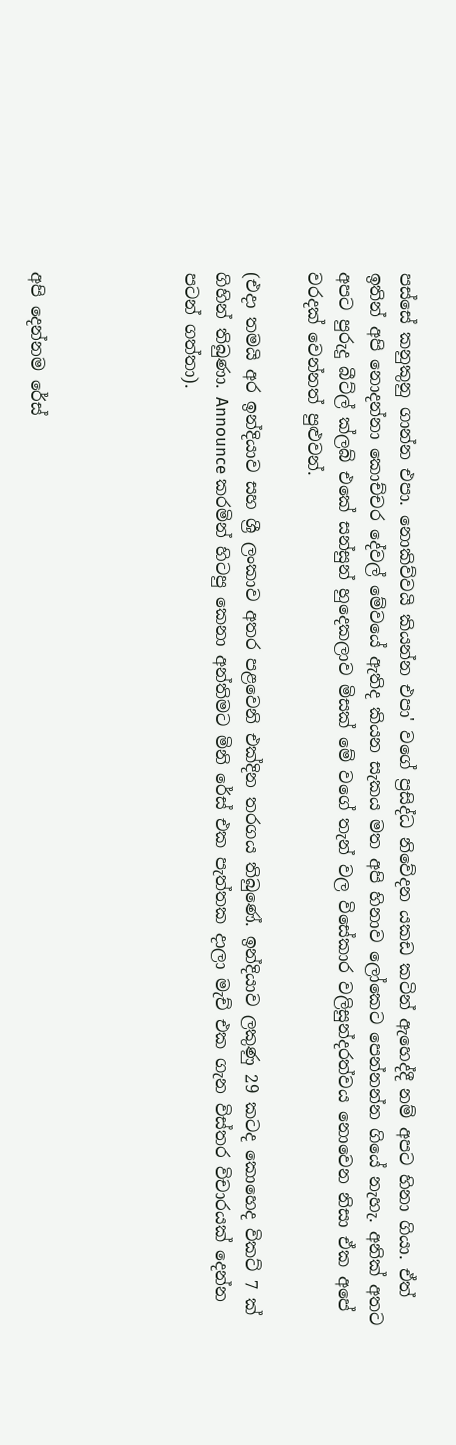පස්සේ කනුකුනු ගාන්න එපා. නොකිව්වයි කියන්න එපා' වගේ ප්‍රසිද්ධ නිවේදන යකඩ කටින් ඇහෙද්දී නම් අපට හිනා ගියා. ඒත් ඉතින් අපි නොදන්නා කොච්චර දේවල් මේවයේ ඇතිද කියන සැකය මත අපි හිනාව ලෝකෙට පෙන්නන්න ගියේ නැහැ. අනික් අතට අපට පුරුදු බීට්ල් ක්ලබ් එකේ සන්සුන් හුදෙකලාව මිසක් මේ වගේ තැන් වල විසේකාර වලිසුන්දරත්වය නොවෙන නිසා ඒක අපේ වරදක් වෙන්නත් පුළුවන්.

(එදා තමයි අර ඉන්දියාව සහ ශ්‍රී ලංකාව අතර පළවෙනි එක්දින තරගය තිබුණේ. ඉන්දියාව ලකුණු 29 කටද කොහෙද විකට් 7 ක් ගිහින් තිබුණා. Announce කරමින් හිටපු කෙනා අන්තිමට මිනි රේස් එක පැත්තක දාලා මැච් එක ගැන විස්තර විචාරයක් දෙන්න පටන් ගත්තා).




අපි දෙන්නම රේස්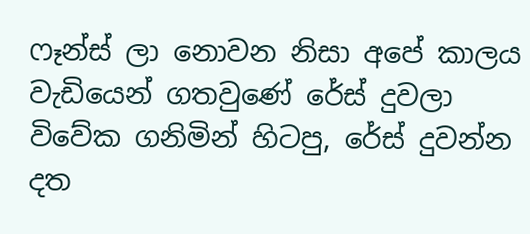ෆෑන්ස් ලා නොවන නිසා අපේ කාලය වැඩියෙන් ගතවුණේ රේස් දුවලා විවේක ගනිමින් හිටපු, රේස් දුවන්න දත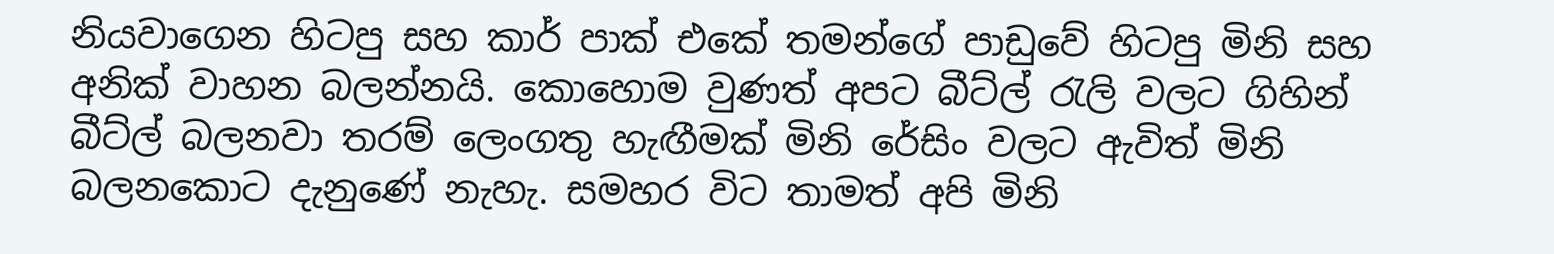නියවාගෙන හිටපු සහ කාර් පාක් එකේ තමන්ගේ පාඩුවේ හිටපු මිනි සහ අනික් වාහන බලන්නයි. කොහොම වුණත් අපට බීට්ල් රැලි වලට ගිහින් බීට්ල් බලනවා තරම් ලෙංගතු හැඟීමක් මිනි රේසිං වලට ඇවිත් මිනි බලනකොට දැනුණේ නැහැ. සමහර විට තාමත් අපි මිනි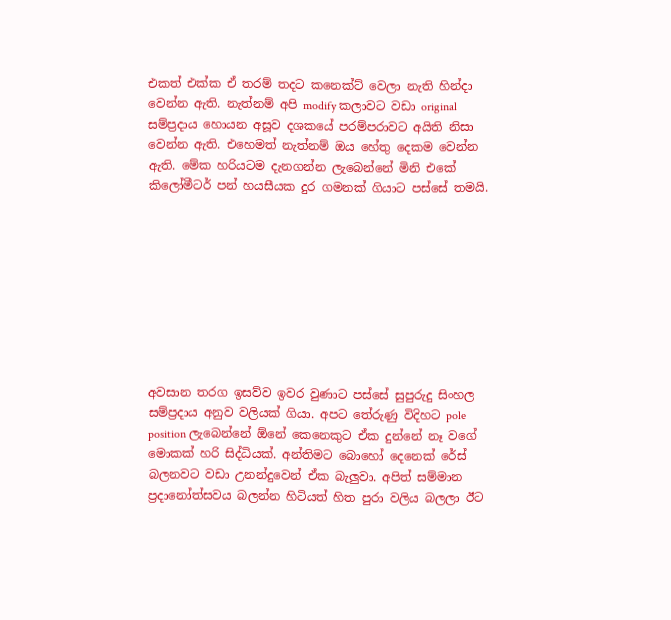එකත් එක්ක ඒ තරම් තදට කනෙක්ට් වෙලා නැති හින්දා වෙන්න ඇති. නැත්නම් අපි modify කලාවට වඩා original සම්ප්‍රදාය හොයන අසූව දශකයේ පරම්පරාවට අයිති නිසා වෙන්න ඇති. එහෙමත් නැත්නම් ඔය හේතු දෙකම වෙන්න ඇති. මේක හරියටම දැනගන්න ලැබෙන්නේ මිනි එකේ කිලෝමීටර් පන් හයසීයක දුර ගමනක් ගියාට පස්සේ තමයි.









අවසාන තරග ඉසව්ව ඉවර වුණාට පස්සේ සුපුරුදු සිංහල සම්ප්‍රදාය අනුව වලියක් ගියා. අපට තේරුණු විදිහට pole position ලැබෙන්නේ ඕනේ කෙනෙකුට ඒක දුන්නේ නෑ වගේ මොකක් හරි සිද්ධියක්. අන්තිමට බොහෝ දෙනෙක් රේස් බලනවට වඩා උනන්දුවෙන් ඒක බැලුවා. අපිත් සම්මාන ප්‍රදානෝත්සවය බලන්න හිටියත් හිත පුරා වලිය බලලා ඊට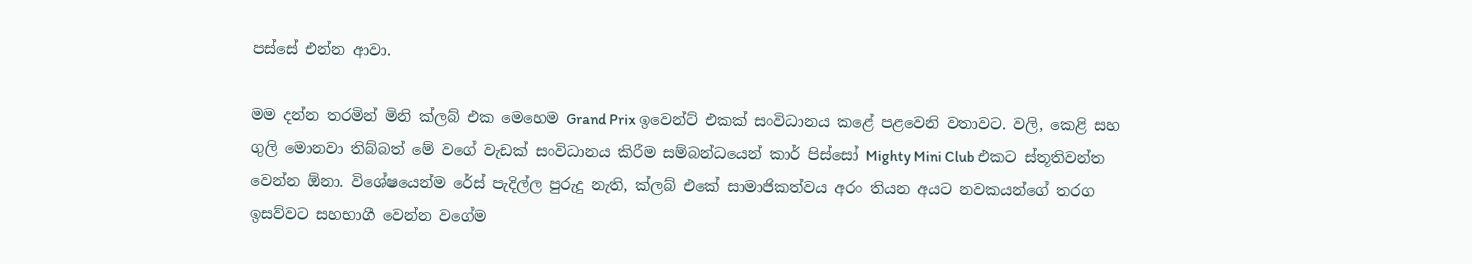පස්සේ එන්න ආවා.

මම දන්න තරමින් මිනි ක්ලබ් එක මෙහෙම Grand Prix ඉවෙන්ට් එකක් සංවිධානය කළේ පළවෙනි වතාවට. වලි, කෙළි සහ ගුලි මොනවා තිබ්බත් මේ වගේ වැඩක් සංවිධානය කිරීම සම්බන්ධයෙන් කාර් පිස්සෝ Mighty Mini Club එකට ස්තූතිවන්ත වෙන්න ඕනා. විශේෂයෙන්ම රේස් පැදිල්ල පුරුදු නැති, ක්ලබ් එකේ සාමාජිකත්වය අරං තියන අයට නවකයන්ගේ තරග ඉසව්වට සහභාගී වෙන්න වගේම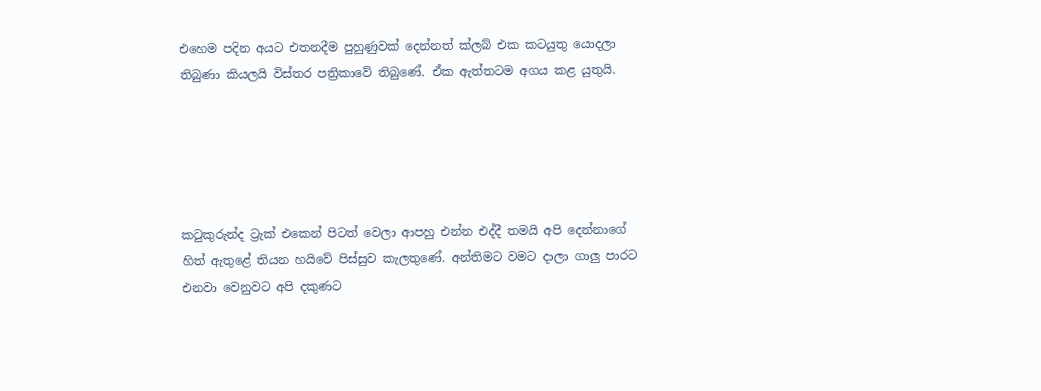එහෙම පදින අයට එතනදීම පුහුණුවක් දෙන්නත් ක්ලබ් එක කටයුතු යොදලා තිබුණා කියලයි විස්තර පත්‍රිකාවේ තිබුණේ. ඒක ඇත්තටම අගය කළ යුතුයි.





කටුකුරුන්ද ට්‍රැක් එකෙන් පිටත් වෙලා ආපහු එන්න එද්දී තමයි අපි දෙන්නාගේ හිත් ඇතුළේ තියන හයිවේ පිස්සුව කැලතුණේ. අන්තිමට වමට දාලා ගාලු පාරට එනවා වෙනුවට අපි දකුණට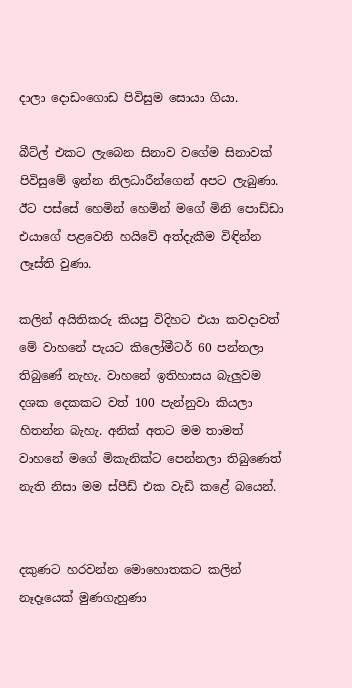දාලා දොඩංගොඩ පිවිසුම සොයා ගියා.

බීට්ල් එකට ලැබෙන සිනාව වගේම සිනාවක් පිවිසුමේ ඉන්න නිලධාරීන්ගෙන් අපට ලැබුණා. ඊට පස්සේ හෙමින් හෙමින් මගේ මිනි පොඩ්ඩා එයාගේ පළවෙනි හයිවේ අත්දැකීම විඳින්න ලෑස්ති වුණා.

කලින් අයිතිකරු කියපු විදිහට එයා කවදාවත් මේ වාහනේ පැයට කිලෝමීටර් 60 පන්නලා තිබුණේ නැහැ. වාහනේ ඉතිහාසය බැලුවම දශක දෙකකට වත් 100 පැන්නුවා කියලා හිතන්න බැහැ. අනික් අතට මම තාමත් වාහනේ මගේ මිකැනික්ට පෙන්නලා තිබුණෙත් නැති නිසා මම ස්පීඩ් එක වැඩි කළේ බයෙන්.


දකුණට හරවන්න මොහොතකට කලින් නෑදෑයෙක් මුණගැහුණා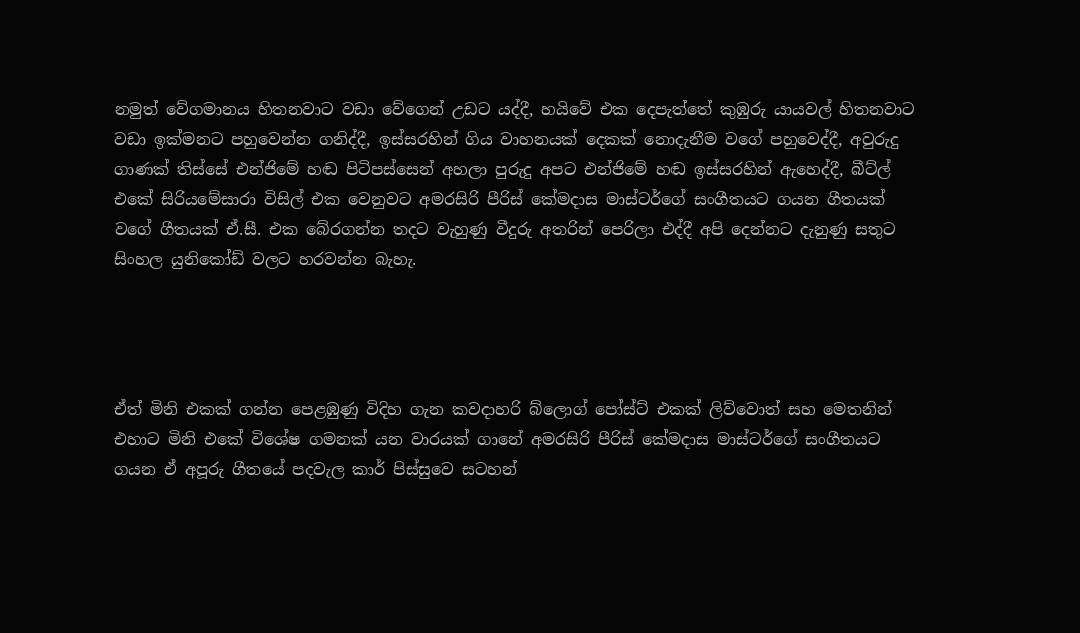නමුත් වේගමානය හිතනවාට වඩා වේගෙන් උඩට යද්දී, හයිවේ එක දෙපැත්තේ කුඹුරු යායවල් හිතනවාට වඩා ඉක්මනට පහුවෙන්න ගනිද්දී, ඉස්සරහින් ගිය වාහනයක් දෙකක් නොදැනීම වගේ පහුවෙද්දී, අවුරුදු ගාණක් තිස්සේ එන්ජිමේ හඬ පිටිපස්සෙන් අහලා පුරුදු අපට එන්ජිමේ හඬ ඉස්සරහින් ඇහෙද්දී, බීට්ල් එකේ සිරියමේසාරා විසිල් එක වෙනුවට අමරසිරි පීරිස් කේමදාස මාස්ටර්ගේ සංගීතයට ගයන ගීතයක් වගේ ගීතයක් ඒ.සී. එක බේරගන්න තදට වැහුණු වීදුරු අතරින් පෙරිලා එද්දී අපි දෙන්නට දැනුණු සතුට සිංහල යුනිකෝඩ් වලට හරවන්න බැහැ.




ඒත් මිනි එකක් ගන්න පෙළඹුණු විදිහ ගැන කවදාහරි බ්ලොග් පෝස්ට් එකක් ලිව්වොත් සහ මෙතනින් එහාට මිනි එකේ විශේෂ ගමනක් යන වාරයක් ගානේ අමරසිරි පීරිස් කේමදාස මාස්ටර්ගේ සංගීතයට ගයන ඒ අපූරු ගීතයේ පදවැල කාර් පිස්සුවෙ සටහන්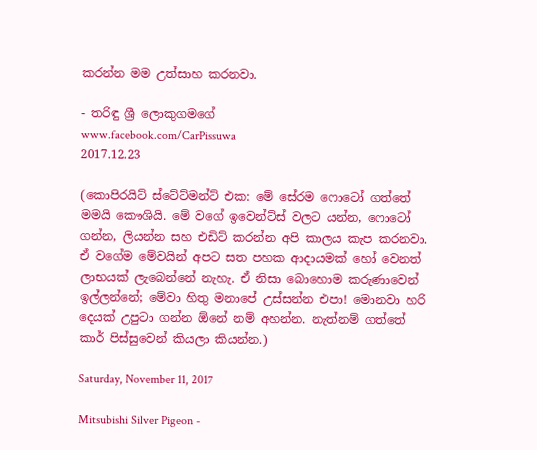කරන්න මම උත්සාහ කරනවා.

- තරිඳු ශ්‍රී ලොකුගමගේ
www.facebook.com/CarPissuwa
2017.12.23

(කොපිරයිට් ස්ටේට්මන්ට් එක: මේ සේරම ෆොටෝ ගත්තේ මමයි කෞශියි. මේ වගේ ඉවෙන්ට්ස් වලට යන්න, ෆොටෝ ගන්න, ලියන්න සහ එඩිට් කරන්න අපි කාලය කැප කරනවා. ඒ වගේම මේවයින් අපට සත පහක ආදායමක් හෝ වෙනත් ලාභයක් ලැබෙන්නේ නැහැ. ඒ නිසා බොහොම කරුණාවෙන් ඉල්ලන්නේ; මේවා හිතු මනාපේ උස්සන්න එපා! මොනවා හරි දෙයක් උපුටා ගන්න ඕනේ නම් අහන්න. නැත්නම් ගත්තේ කාර් පිස්සුවෙන් කියලා කියන්න.)

Saturday, November 11, 2017

Mitsubishi Silver Pigeon -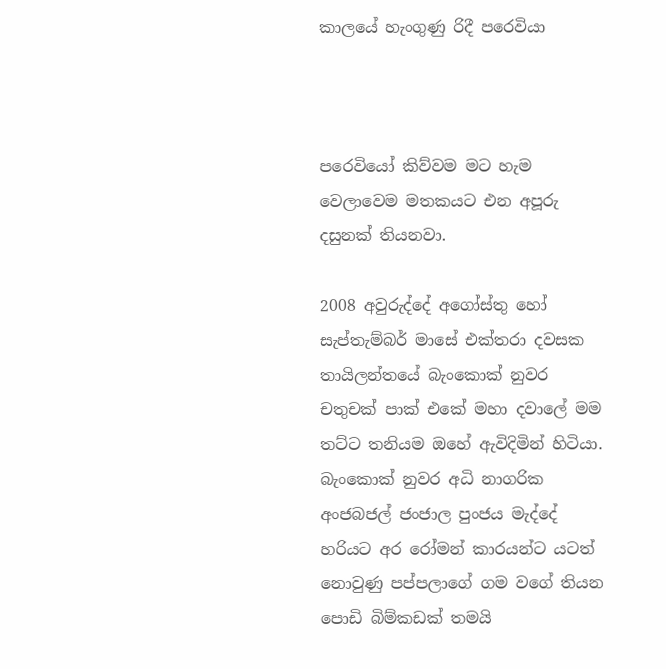කාලයේ හැංගුණු රිදී පරෙවියා



පරෙවියෝ කිව්වම මට හැම වෙලාවෙම මතකයට එන අපූරු දසුනක් තියනවා.

2008 අවුරුද්දේ අගෝස්තු හෝ සැප්තැම්බර් මාසේ එක්තරා දවසක තායිලන්තයේ බැංකොක් නුවර චතුචක් පාක් එකේ මහා දවාලේ මම තට්ට තනියම ඔහේ ඇවිදිමින් හිටියා. බැංකොක් නුවර අධි නාගරික අංජබජල් ජංජාල පුංජය මැද්දේ හරියට අර රෝමන් කාරයන්ට යටත් නොවුණු පප්පලාගේ ගම වගේ තියන පොඩි බිම්කඩක් තමයි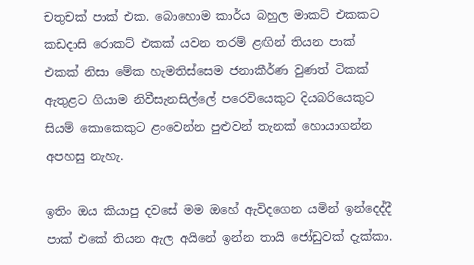චතුචක් පාක් එක. බොහොම කාර්ය බහුල මාකට් එකකට කඩදාසි රොකට් එකක් යවන තරම් ළඟින් තියන පාක් එකක් නිසා මේක හැමතිස්සෙම ජනාකීර්ණ වුණත් ටිකක් ඇතුළට ගියාම නිවීසැනසිල්ලේ පරෙවියෙකුට දියබරියෙකුට සියම් කොකෙකුට ළංවෙන්න පුළුවන් තැනක් හොයාගන්න අපහසු නැහැ.

ඉතිං ඔය කියාපු දවසේ මම ඔහේ ඇවිදගෙන යමින් ඉන්දෙද්දී පාක් එකේ තියන ඇල අයිනේ ඉන්න තායි ජෝඩුවක් දැක්කා.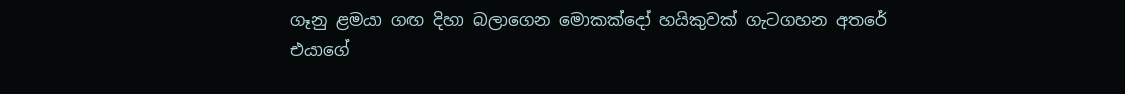ගෑනු ළමයා ගඟ දිහා බලාගෙන මොකක්දෝ හයිකුවක් ගැටගහන අතරේ එයාගේ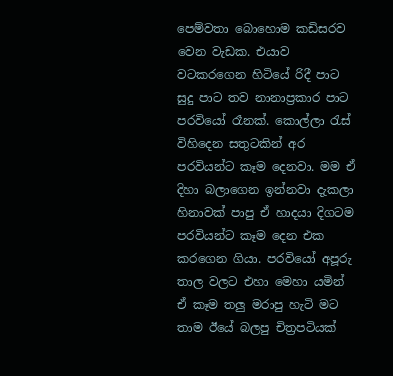පෙම්වතා බොහොම කඩිසරව වෙන වැඩක. එයාව වටකරගෙන හිටියේ රිදී පාට සුදු පාට තව නානාප්‍රකාර පාට පරවියෝ රෑනක්. කොල්ලා රැස් විහිදෙන සතුටකින් අර පරවියන්ට කෑම දෙනවා. මම ඒ දිහා බලාගෙන ඉන්නවා දැකලා හිනාවක් පාපු ඒ හාදයා දිගටම පරවියන්ට කෑම දෙන එක කරගෙන ගියා. පරවියෝ අපූරු තාල වලට එහා මෙහා යමින් ඒ කෑම තලු මරාපු හැටි මට තාම ඊයේ බලපු චිත්‍රපටියක්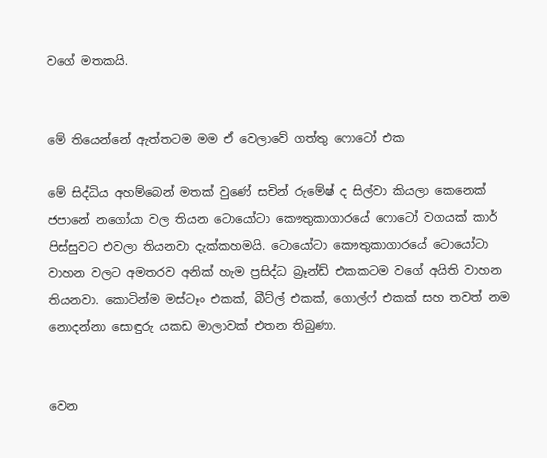වගේ මතකයි.


මේ තියෙන්නේ ඇත්තටම මම ඒ වෙලාවේ ගත්තු ෆොටෝ එක

මේ සිද්ධිය අහම්බෙන් මතක් වුණේ සචින් රුමේෂ් ද සිල්වා කියලා කෙනෙක් ජපානේ නගෝයා වල තියන ටොයෝටා කෞතුකාගාරයේ ෆොටෝ වගයක් කාර් පිස්සුවට එවලා තියනවා දැක්කහමයි. ටොයෝටා කෞතුකාගාරයේ ටොයෝටා වාහන වලට අමතරව අනික් හැම ප්‍රසිද්ධ බ්‍රෑන්ඩ් එකකටම වගේ අයිති වාහන තියනවා. කොටින්ම මස්ටෑං එකක්, බීට්ල් එකක්, ගොල්ෆ් එකක් සහ තවත් නම නොදන්නා සොඳුරු යකඩ මාලාවක් එතන තිබුණා.


වෙන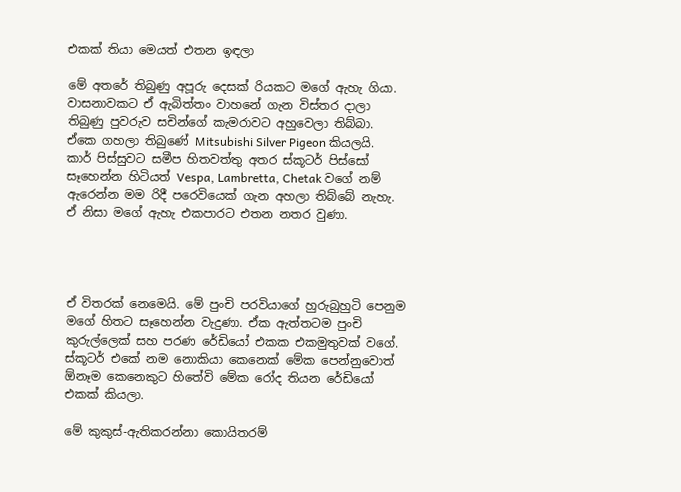එකක් තියා මෙයත් එතන ඉඳලා

මේ අතරේ තිබුණු අපූරු දෙසක් රියකට මගේ ඇහැ ගියා. වාසනාවකට ඒ ඇබිත්තං වාහනේ ගැන විස්තර දාලා තිබුණු පුවරුව සචින්ගේ කැමරාවට අහුවෙලා තිබ්බා. ඒකෙ ගහලා තිබුණේ Mitsubishi Silver Pigeon කියලයි. කාර් පිස්සුවට සමීප හිතවත්තු අතර ස්කූටර් පිස්සෝ සෑහෙන්න හිටියත් Vespa, Lambretta, Chetak වගේ නම් ඇරෙන්න මම රිදී පරෙවියෙක් ගැන අහලා තිබ්බේ නැහැ. ඒ නිසා මගේ ඇහැ එකපාරට එතන නතර වුණා.




ඒ විතරක් නෙමෙයි. මේ පුංචි පරවියාගේ හුරුබුහුටි පෙනුම මගේ හිතට සෑහෙන්න වැදුණා. ඒක ඇත්තටම පුංචි කුරුල්ලෙක් සහ පරණ රේඩියෝ එකක එකමුතුවක් වගේ. ස්කූටර් එකේ නම නොකියා කෙනෙක් මේක පෙන්නුවොත් ඕනෑම කෙනෙකුට හිතේවි මේක රෝද තියන රේඩියෝ එකක් කියලා.

මේ කුකුස්-ඇතිකරන්නා කොයිතරම්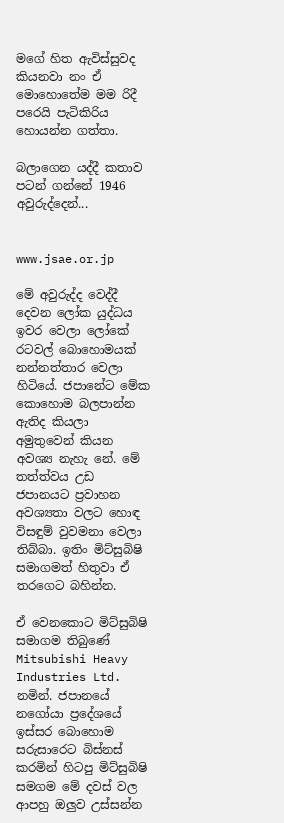මගේ හිත ඇවිස්සුවද කියනවා නං ඒ මොහොතේම මම රිදී පරෙයි පැටිකිරිය හොයන්න ගත්තා.

බලාගෙන යද්දී කතාව පටන් ගන්නේ 1946 අවුරුද්දෙන්...


www.jsae.or.jp

මේ අවුරුද්ද වෙද්දී දෙවන ලෝක යුද්ධය ඉවර වෙලා ලෝකේ රටවල් බොහොමයක් නන්නත්තාර වෙලා හිටියේ. ජපානේට මේක කොහොම බලපාන්න ඇතිද කියලා අමුතුවෙන් කියන අවශ්‍ය නැහැ නේ. මේ තත්ත්වය උඩ ජපානයට ප්‍රවාහන අවශ්‍යතා වලට හොඳ විසඳුම් වුවමනා වෙලා තිබ්බා. ඉතිං මිට්සුබිෂි සමාගමත් හිතුවා ඒ තරගෙට බහින්න.

ඒ වෙනකොට මිට්සුබිෂි සමාගම තිබුණේ Mitsubishi Heavy Industries Ltd. නමින්. ජපානයේ නගෝයා ප්‍රදේශයේ ඉස්සර බොහොම සරුසාරෙට බිස්නස් කරමින් හිටපු මිට්සුබිෂි සමගම මේ දවස් වල ආපහු ඔලුව උස්සන්න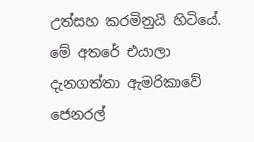උත්සහ කරමිනුයි හිටියේ. මේ අතරේ එයාලා දැනගත්තා ඇමරිකාවේ ජෙනරල්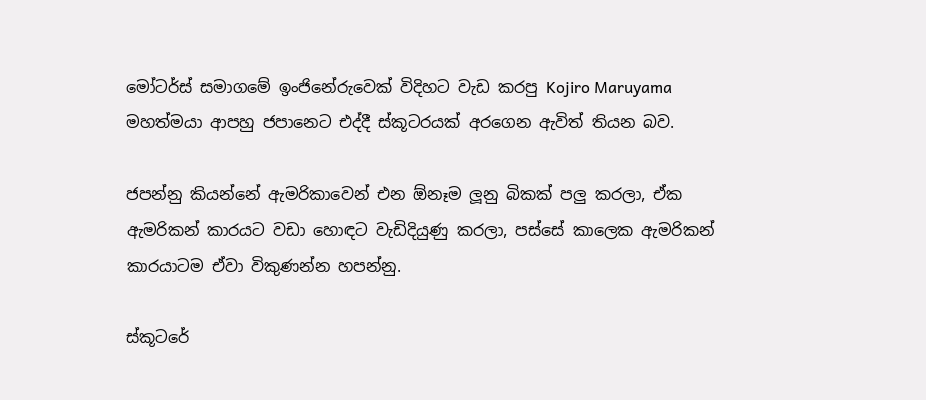මෝටර්ස් සමාගමේ ඉංජිනේරුවෙක් විදිහට වැඩ කරපු Kojiro Maruyama මහත්මයා ආපහු ජපානෙට එද්දී ස්කූටරයක් අරගෙන ඇවිත් තියන බව.

ජපන්නු කියන්නේ ඇමරිකාවෙන් එන ඕනෑම ලූනු බිකක් පලු කරලා, ඒක ඇමරිකන් කාරයට වඩා හොඳට වැඩිදියුණු කරලා, පස්සේ කාලෙක ඇමරිකන් කාරයාටම ඒවා විකුණන්න හපන්නු.

ස්කූටරේ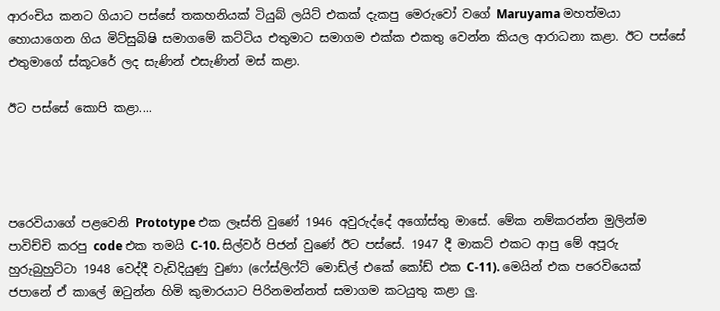ආරංචිය කනට ගියාට පස්සේ තකහනියක් ටියුබ් ලයිට් එකක් දැකපු මෙරුවෝ වගේ Maruyama මහත්මයා හොයාගෙන ගිය මිට්සුබිෂි සමාගමේ කට්ටිය එතුමාට සමාගම එක්ක එකතු වෙන්න කියල ආරාධනා කළා. ඊට පස්සේ එතුමාගේ ස්කූටරේ ලද සැණින් එසැණින් මස් කළා.

ඊට පස්සේ කොපි කළා....




පරෙවියාගේ පළවෙනි Prototype එක ලෑස්ති වුණේ 1946 අවුරුද්දේ අගෝස්තු මාසේ. මේක නම්කරන්න මුලින්ම පාවිච්චි කරපු code එක තමයි C-10. සිල්වර් පිජන් වුණේ ඊට පස්සේ. 1947 දී මාකට් එකට ආපු මේ අපූරු හුරුබුහුට්ටා 1948 වෙද්දී වැඩිදියුණු වුණා (ෆේස්ලිෆ්ට් මොඩ්ල් එකේ කෝඩ් එක C-11). මෙයින් එක පරෙවියෙක් ජපානේ ඒ කාලේ ඔටුන්න හිමි කුමාරයාට පිරිනමන්නත් සමාගම කටයුතු කළා ලු.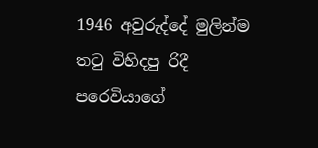1946 අවුරුද්දේ මුලින්ම තටු විහිදපු රිදී පරෙවියාගේ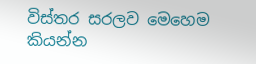විස්තර සරලව මෙහෙම කියන්න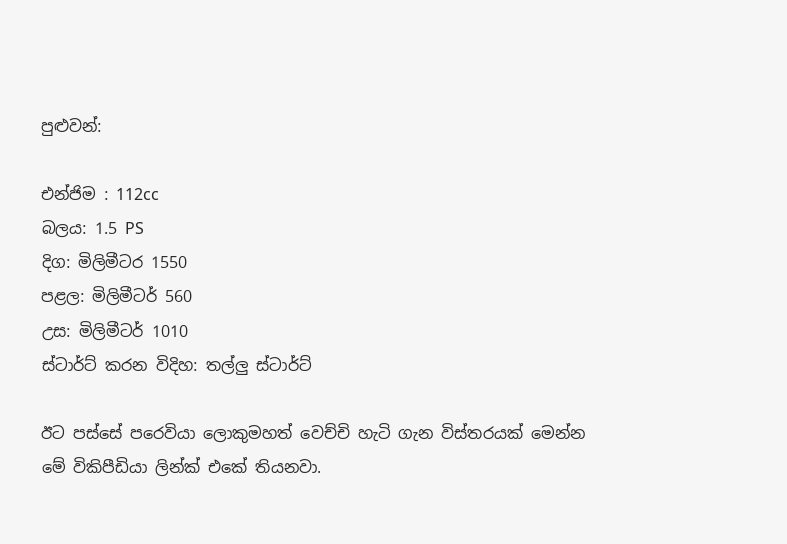පුළුවන්:

එන්ජිම : 112cc
බලය: 1.5 PS
දිග: මිලිමීටර 1550
පළල: මිලිමීටර් 560
උස: මිලිමීටර් 1010
ස්ටාර්ට් කරන විදිහ: තල්ලු ස්ටාර්ට්

ඊට පස්සේ පරෙවියා ලොකුමහත් වෙච්චි හැටි ගැන විස්තරයක් මෙන්න මේ විකිපීඩියා ලින්ක් එකේ තියනවා.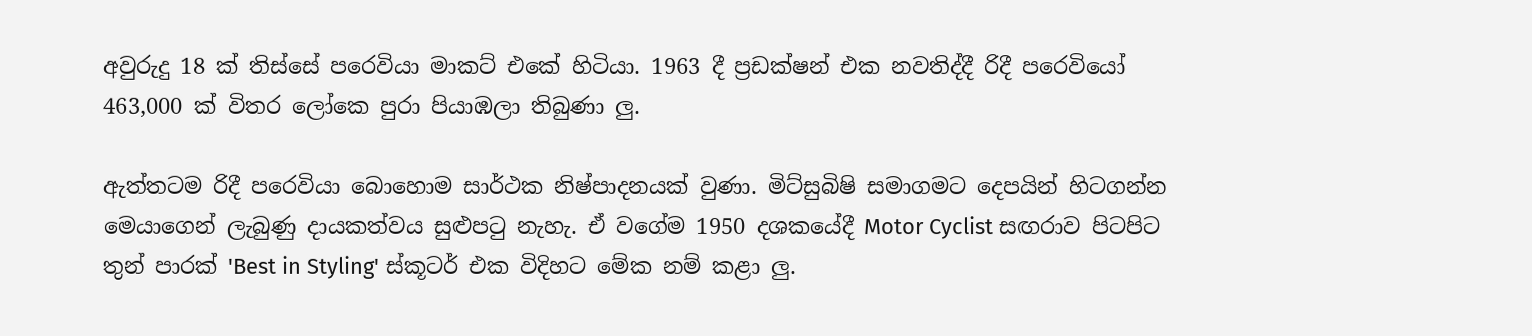අවුරුදු 18 ක් තිස්සේ පරෙවියා මාකට් එකේ හිටියා. 1963 දී ප්‍රඩක්ෂන් එක නවතිද්දී රිදී පරෙවියෝ 463,000 ක් විතර ලෝකෙ පුරා පියාඹලා තිබුණා ලු.

ඇත්තටම රිදී පරෙවියා බොහොම සාර්ථක නිෂ්පාදනයක් වුණා. මිට්සුබිෂි සමාගමට දෙපයින් හිටගන්න මෙයාගෙන් ලැබුණු දායකත්වය සුළුපටු නැහැ. ඒ වගේම 1950 දශකයේදී Motor Cyclist සඟරාව පිටපිට තුන් පාරක් 'Best in Styling' ස්කූටර් එක විදිහට මේක නම් කළා ලු.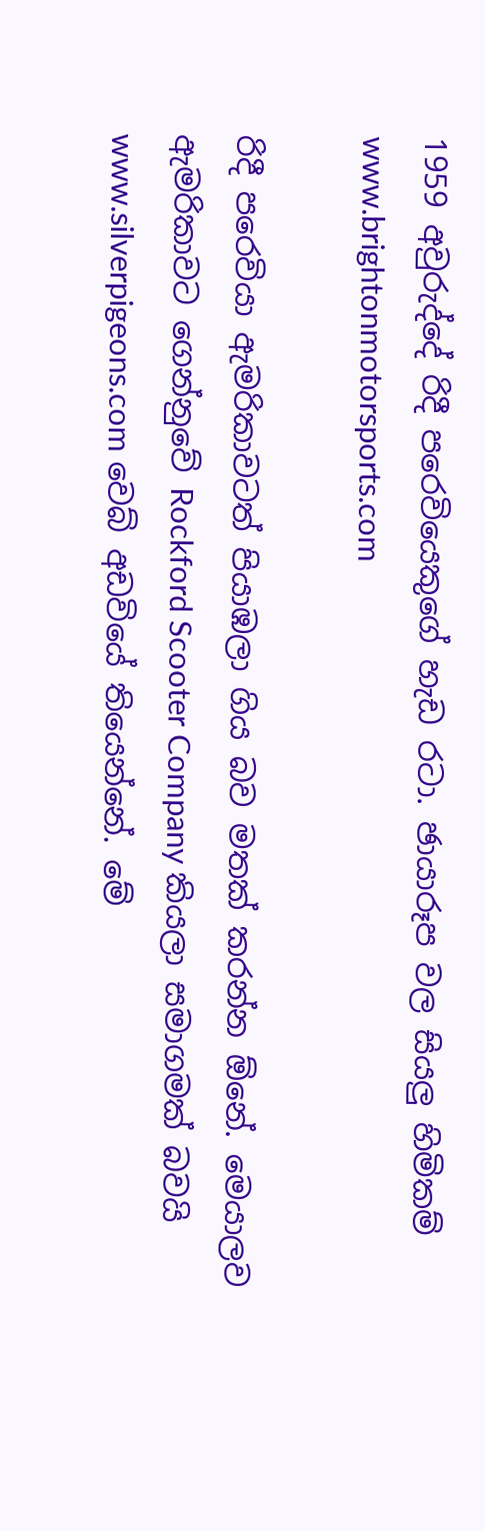1959 අවුරුද්දේ රිදී පරෙවියෙකුගේ හැඩ රටා. ඡායාරූප වල සියලු හිමිකම් www.brightonmotorsports.com

රිදී පරෙවියා ඇමරිකාවටත් පියාඹලා ගිය බව මතක් කරන්න ඕනේ. මෙයාලව ඇමරිකාවට ගෙන්නුවේ Rockford Scooter Company කියලා සමාගමක් බවයි www.silverpigeons.com වෙබ් අඩවියේ තියෙන්නේ. මේ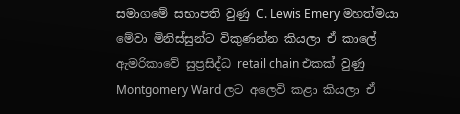සමාගමේ සභාපති වුණු C. Lewis Emery මහත්මයා මේවා මිනිස්සුන්ට විකුණන්න කියලා ඒ කාලේ ඇමරිකාවේ සුප්‍රසිද්ධ retail chain එකක් වුණු Montgomery Ward ලට අලෙවි කළා කියලා ඒ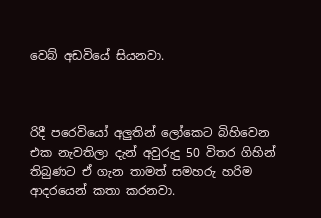වෙබ් අඩවියේ සියනවා.



රිදී පරෙවියෝ අලුතින් ලෝකෙට බිහිවෙන එක නැවතිලා දැන් අවුරුදු 50 විතර ගිහින් තිබුණට ඒ ගැන තාමත් සමහරු හරිම ආදරයෙන් කතා කරනවා.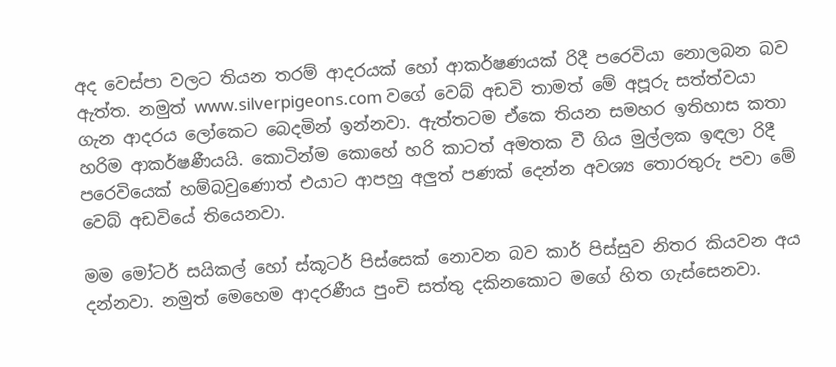අද වෙස්පා වලට තියන තරම් ආදරයක් හෝ ආකර්ෂණයක් රිදී පරෙවියා නොලබන බව ඇත්ත. නමුත් www.silverpigeons.com වගේ වෙබ් අඩවි තාමත් මේ අපූරු සත්ත්වයා ගැන ආදරය ලෝකෙට බෙදමින් ඉන්නවා. ඇත්තටම ඒකෙ තියන සමහර ඉතිහාස කතා හරිම ආකර්ෂණීයයි. කොටින්ම කොහේ හරි කාටත් අමතක වී ගිය මුල්ලක ඉඳලා රිදී පරෙවියෙක් හම්බවුණොත් එයාට ආපහු අලුත් පණක් දෙන්න අවශ්‍ය තොරතුරු පවා මේ වෙබ් අඩවියේ තියෙනවා.

මම මෝටර් සයිකල් හෝ ස්කූටර් පිස්සෙක් නොවන බව කාර් පිස්සුව නිතර කියවන අය දන්නවා. නමුත් මෙහෙම ආදරණීය පුංචි සත්තු දකිනකොට මගේ හිත ගැස්සෙනවා.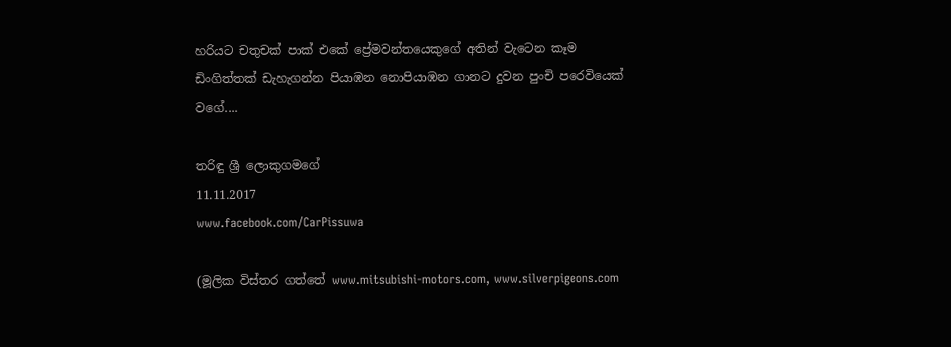හරියට චතුචක් පාක් එකේ ප්‍රේමවන්තයෙකුගේ අතින් වැටෙන කෑම ඩිංගිත්තක් ඩැහැගන්න පියාඹන නොපියාඹන ගානට දුවන පුංචි පරෙවියෙක් වගේ....

තරිඳු ශ්‍රී ලොකුගමගේ
11.11.2017
www.facebook.com/CarPissuwa

(මූලික විස්තර ගත්තේ www.mitsubishi-motors.com, www.silverpigeons.com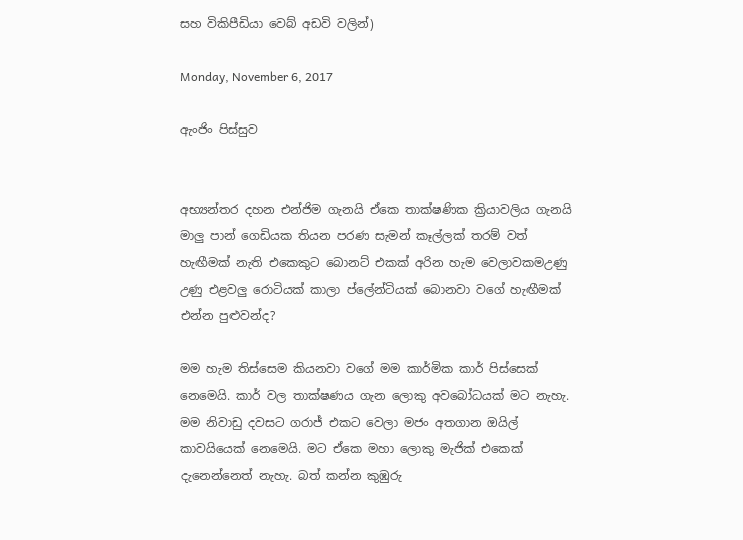සහ විකිපීඩියා වෙබ් අඩවි වලින්)

Monday, November 6, 2017

ඇංජිං පිස්සුව


අභ්‍යන්තර දහන එන්ජිම ගැනයි ඒකෙ තාක්ෂණික ක්‍රියාවලිය ගැනයි මාලු පාන් ගෙඩියක තියන පරණ සැමන් කෑල්ලක් තරම් වත් හැඟීමක් නැති එකෙකුට බොනට් එකක් අරින හැම වෙලාවකමඋණු උණු එළවලු රොටියක් කාලා ප්ලේන්ටියක් බොනවා වගේ හැඟීමක් එන්න පුළුවන්ද?

මම හැම තිස්සෙම කියනවා වගේ මම කාර්මික කාර් පිස්සෙක් නෙමෙයි. කාර් වල තාක්ෂණය ගැන ලොකු අවබෝධයක් මට නැහැ. මම නිවාඩු දවසට ගරාජ් එකට වෙලා මජං අතගාන ඔයිල් කාවයියෙක් නෙමෙයි. මට ඒකෙ මහා ලොකු මැජික් එකෙක් දැනෙන්නෙත් නැහැ. බත් කන්න කුඹුරු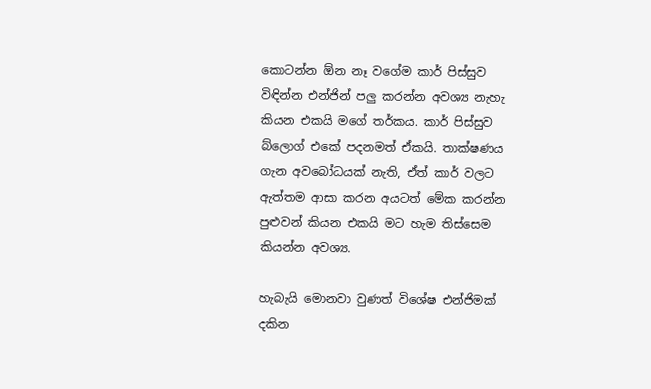කොටන්න ඕන නෑ වගේම කාර් පිස්සුව විඳින්න එන්ජින් පලු කරන්න අවශ්‍ය නැහැ කියන එකයි මගේ තර්කය. කාර් පිස්සුව බ්ලොග් එකේ පදනමත් ඒකයි. තාක්ෂණය ගැන අවබෝධයක් නැති, ඒත් කාර් වලට ඇත්තම ආසා කරන අයටත් මේක කරන්න පුළුවන් කියන එකයි මට හැම තිස්සෙම කියන්න අවශ්‍ය.

හැබැයි මොනවා වුණත් විශේෂ එන්ජිමක් දකින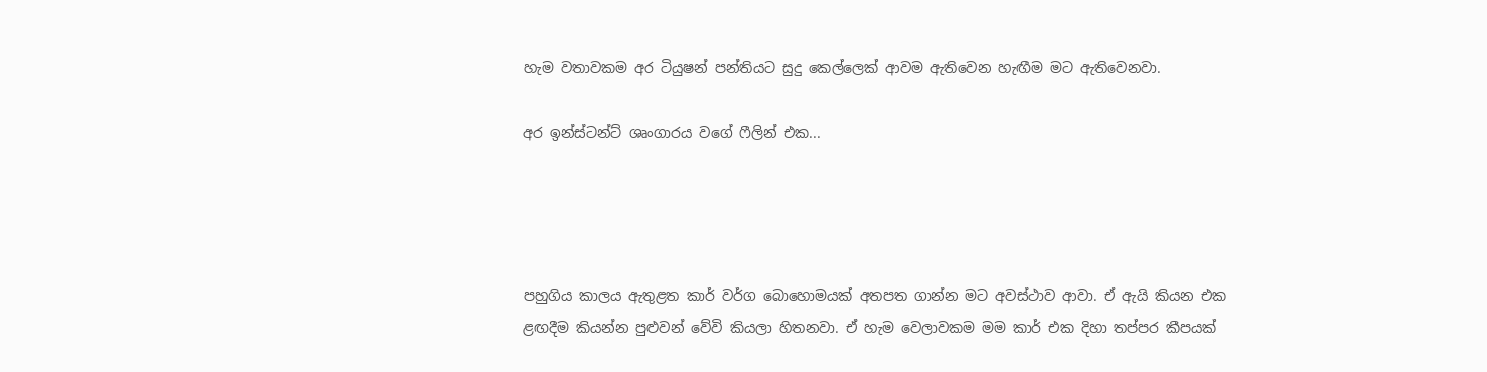හැම වතාවකම අර ටියුෂන් පන්තියට සුදු කෙල්ලෙක් ආවම ඇතිවෙන හැඟීම මට ඇතිවෙනවා.

අර ඉන්ස්ටන්ට් ශෘංගාරය වගේ ෆීලින් එක...




පහුගිය කාලය ඇතුළත කාර් වර්ග බොහොමයක් අතපත ගාන්න මට අවස්ථාව ආවා. ඒ ඇයි කියන එක ළඟදීම කියන්න පුළුවන් වේවි කියලා හිතනවා. ඒ හැම වෙලාවකම මම කාර් එක දිහා තප්පර කීපයක්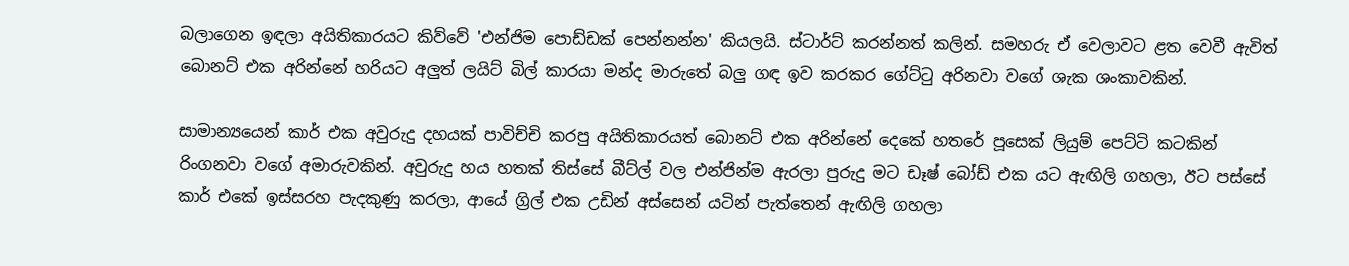බලාගෙන ඉඳලා අයිතිකාරයට කිව්වේ 'එන්ජිම පොඩ්ඩක් පෙන්නන්න' කියලයි. ස්ටාර්ට් කරන්නත් කලින්. සමහරු ඒ වෙලාවට ළත වෙවී ඇවිත් බොනට් එක අරින්නේ හරියට අලුත් ලයිට් බිල් කාරයා මන්ද මාරුතේ බලු ගඳ ඉව කරකර ගේට්ටු අරිනවා වගේ ශැක ශංකාවකින්.

සාමාන්‍යයෙන් කාර් එක අවුරුදු දහයක් පාවිච්චි කරපු අයිතිකාරයත් බොනට් එක අරින්නේ දෙකේ හතරේ පූසෙක් ලියුම් පෙට්ටි කටකින් රිංගනවා වගේ අමාරුවකින්. අවුරුදු හය හතක් තිස්සේ බීට්ල් වල එන්ජින්ම ඇරලා පුරුදු මට ඩෑෂ් බෝඩ් එක යට ඇඟිලි ගහලා, ඊට පස්සේ කාර් එකේ ඉස්සරහ පැදකුණු කරලා, ආයේ ග්‍රිල් එක උඩින් අස්සෙන් යටින් පැත්තෙන් ඇඟිලි ගහලා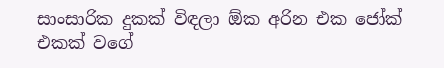සාංසාරික දුකක් විඳලා ඕක අරින එක ජෝක් එකක් වගේ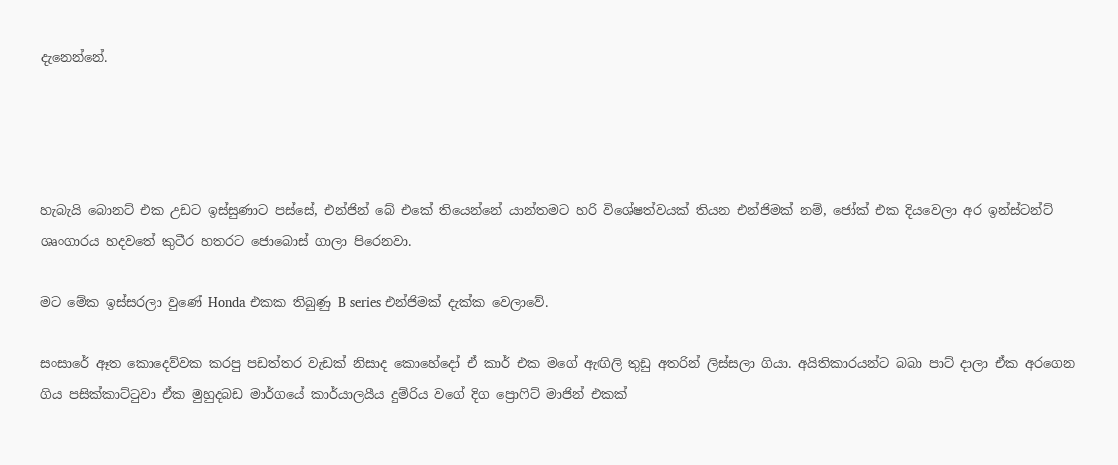දැනෙන්නේ.




හැබැයි බොනට් එක උඩට ඉස්සුණාට පස්සේ, එන්ජින් බේ එකේ තියෙන්නේ යාන්තමට හරි විශේෂත්වයක් තියන එන්ජිමක් නම්, ජෝක් එක දියවෙලා අර ඉන්ස්ටන්ට් ශෘංගාරය හදවතේ කුටීර හතරට ජොබොස් ගාලා පිරෙනවා.

මට මේක ඉස්සරලා වුණේ Honda එකක තිබුණු B series එන්ජිමක් දැක්ක වෙලාවේ.

සංසාරේ ඈත කොදෙව්වක කරපු පඩත්තර වැඩක් නිසාද කොහේදෝ ඒ කාර් එක මගේ ඇඟිලි තුඩු අතරින් ලිස්සලා ගියා. අයිතිකාරයන්ට බබා පාට් දාලා ඒක අරගෙන ගිය පසික්කාට්ටුවා ඒක මුහුදබඩ මාර්ගයේ කාර්යාලයීය දුම්රිය වගේ දිග ප්‍රොෆිට් මාජින් එකක්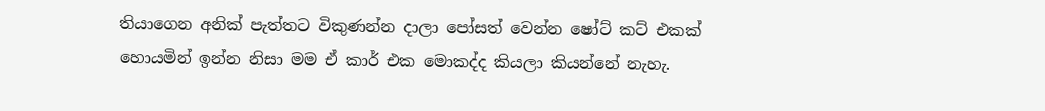තියාගෙන අනික් පැත්තට විකුණන්න දාලා පෝසත් වෙන්න ෂෝට් කට් එකක් හොයමින් ඉන්න නිසා මම ඒ කාර් එක මොකද්ද කියලා කියන්නේ නැහැ.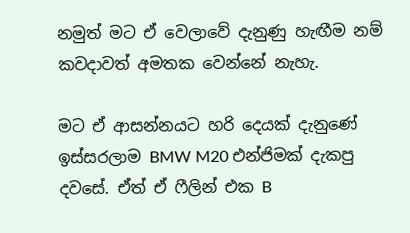නමුත් මට ඒ වෙලාවේ දැනුණු හැඟීම නම් කවදාවත් අමතක වෙන්නේ නැහැ.

මට ඒ ආසන්නයට හරි දෙයක් දැනුණේ ඉස්සරලාම BMW M20 එන්ජිමක් දැකපු දවසේ. ඒත් ඒ ෆීලින් එක B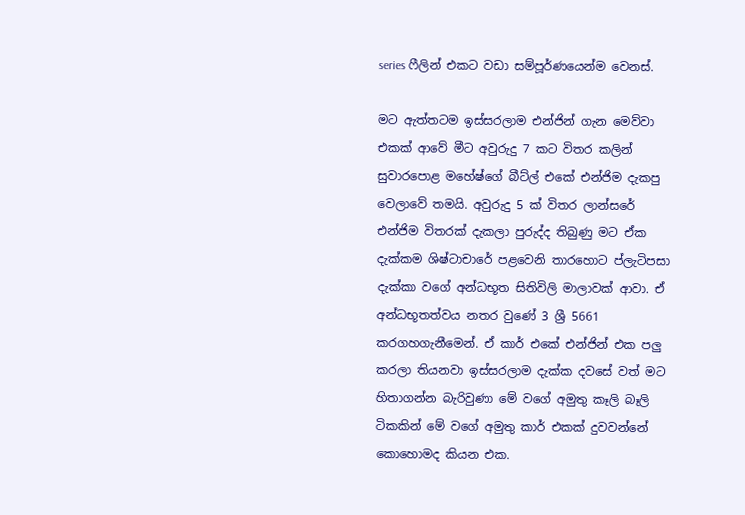series ෆීලින් එකට වඩා සම්පූර්ණයෙන්ම වෙනස්.

මට ඇත්තටම ඉස්සරලාම එන්ජින් ගැන මෙව්වා එකක් ආවේ මීට අවුරුදු 7 කට විතර කලින් සුවාරපොළ මහේෂ්ගේ බීට්ල් එකේ එන්ජිම දැකපු වෙලාවේ තමයි. අවුරුදු 5 ක් විතර ලාන්සරේ එන්ජිම විතරක් දැකලා පුරුද්ද තිබුණු මට ඒක දැක්කම ශිෂ්ටාචාරේ පළවෙනි තාරහොට ප්ලැටිපසා දැක්කා වගේ අන්ධභූත සිතිවිලි මාලාවක් ආවා. ඒ අන්ධභූතත්වය නතර වුණේ 3 ශ්‍රී 5661 කරගහගැනීමෙන්. ඒ කාර් එකේ එන්ජින් එක පලු කරලා තියනවා ඉස්සරලාම දැක්ක දවසේ වත් මට හිතාගන්න බැරිවුණා මේ වගේ අමුතු කෑලි බෑලි ටිකකින් මේ වගේ අමුතු කාර් එකක් දුවවන්නේ කොහොමද කියන එක.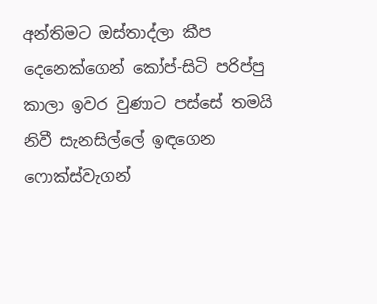අන්තිමට ඔස්තාද්ලා කීප දෙනෙක්ගෙන් කෝප්-සිටි පරිප්පු කාලා ඉවර වුණාට පස්සේ තමයි නිවී සැනසිල්ලේ ඉඳගෙන ෆොක්ස්වැගන්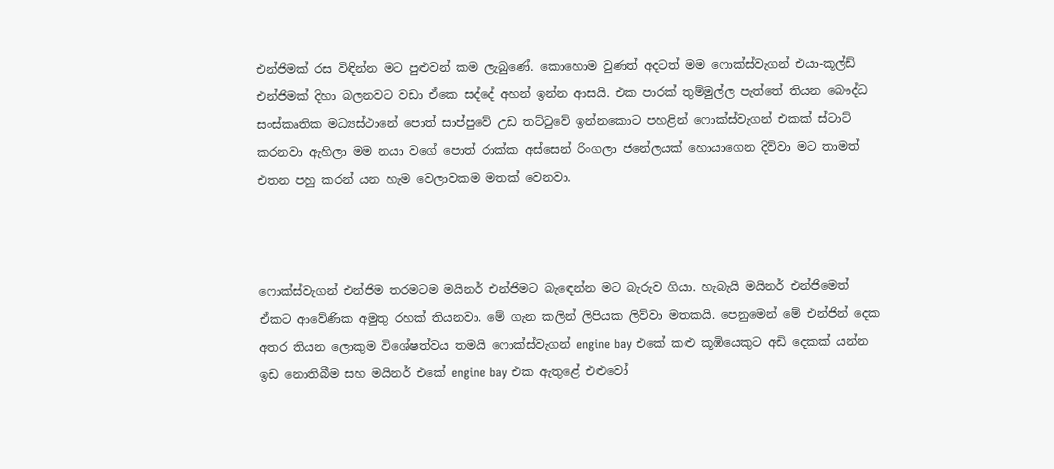එන්ජිමක් රස විඳින්න මට පුළුවන් කම ලැබුණේ. කොහොම වුණත් අදටත් මම ෆොක්ස්වැගන් එයා-කූල්ඩ් එන්ජිමක් දිහා බලනවට වඩා ඒකෙ සද්දේ අහන් ඉන්න ආසයි. එක පාරක් තුම්මුල්ල පැත්තේ තියන බෞද්ධ සංස්කෘතික මධ්‍යස්ථානේ පොත් සාප්පුවේ උඩ තට්ටුවේ ඉන්නකොට පහළින් ෆොක්ස්වැගන් එකක් ස්ටාට් කරනවා ඇහිලා මම නයා වගේ පොත් රාක්ක අස්සෙන් රිංගලා ජනේලයක් හොයාගෙන දිව්වා මට තාමත් එතන පහු කරන් යන හැම වෙලාවකම මතක් වෙනවා.



ෆොක්ස්වැගන් එන්ජිම තරමටම මයිනර් එන්ජිමට බැඳෙන්න මට බැරුව ගියා. හැබැයි මයිනර් එන්ජිමෙත් ඒකට ආවේණික අමුතු රහක් තියනවා. මේ ගැන කලින් ලිපියක ලිව්වා මතකයි. පෙනුමෙන් මේ එන්ජින් දෙක අතර තියන ලොකුම විශේෂත්වය තමයි ෆොක්ස්වැගන් engine bay එකේ කළු කූඹියෙකුට අඩි දෙකක් යන්න ඉඩ නොතිබීම සහ මයිනර් එකේ engine bay එක ඇතුළේ එළුවෝ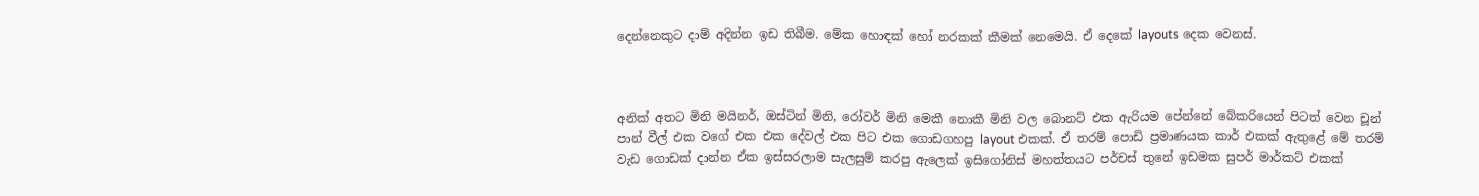දෙන්නෙකුට දාම් අදින්න ඉඩ තිබීම. මේක හොඳක් හෝ නරකක් කීමක් නෙමෙයි. ඒ දෙකේ layouts දෙක වෙනස්.



අනික් අතට මිනි මයිනර්, ඔස්ටින් මිනි, රෝවර් මිනි මෙකී නොකී මිනි වල බොනට් එක ඇරියම පේන්නේ බේකරියෙන් පිටත් වෙන චූන් පාන් වීල් එක වගේ එක එක දේවල් එක පිට එක ගොඩගහපු layout එකක්. ඒ තරම් පොඩි ප්‍රමාණයක කාර් එකක් ඇතුළේ මේ තරම් වැඩ ගොඩක් දාන්න ඒක ඉස්සරලාම සැලසුම් කරපු ඇලෙක් ඉසිගෝනිස් මහත්තයට පර්චස් තුනේ ඉඩමක සුපර් මාර්කට් එකක්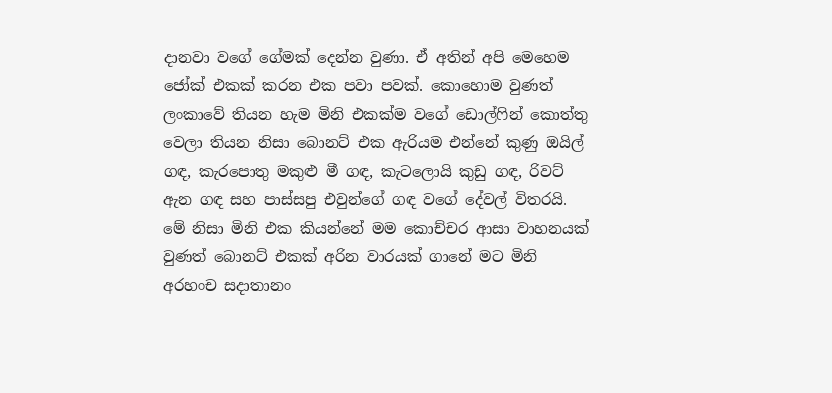දානවා වගේ ගේමක් දෙන්න වුණා. ඒ අතින් අපි මෙහෙම ජෝක් එකක් කරන එක පවා පවක්. කොහොම වුණත් ලංකාවේ තියන හැම මිනි එකක්ම වගේ ඩොල්ෆින් කොත්තු වෙලා තියන නිසා බොනට් එක ඇරියම එන්නේ කුණු ඔයිල් ගඳ, කැරපොතු මකුළු මී ගඳ, කැටලොයි කුඩු ගඳ, රිවට් ඇන ගඳ සහ පාස්සපු එවුන්ගේ ගඳ වගේ දේවල් විතරයි. මේ නිසා මිනි එක කියන්නේ මම කොච්චර ආසා වාහනයක් වුණත් බොනට් එකක් අරින වාරයක් ගානේ මට මිනි අරහංච සදාතානං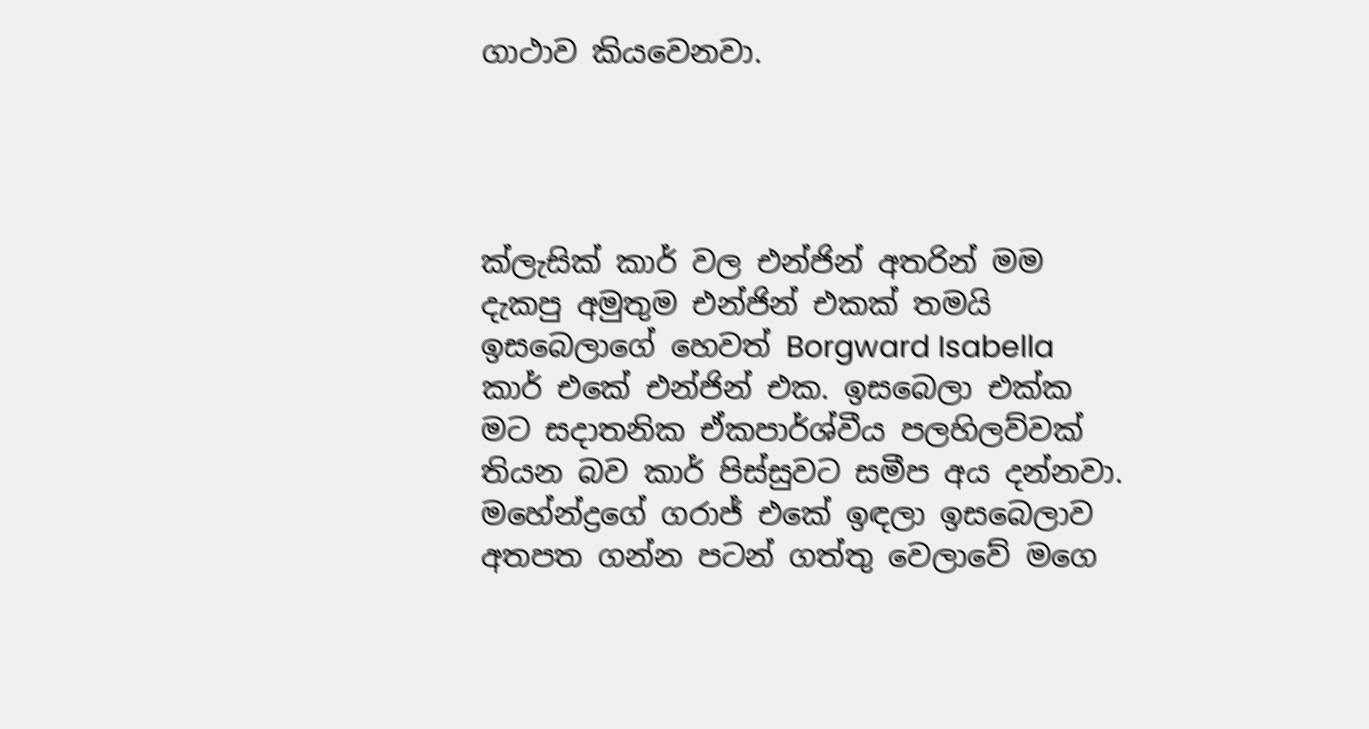ගාථාව කියවෙනවා.




ක්ලැසික් කාර් වල එන්ජින් අතරින් මම දැකපු අමුතුම එන්ජින් එකක් තමයි ඉසබෙලාගේ හෙවත් Borgward Isabella කාර් එකේ එන්ජින් එක. ඉසබෙලා එක්ක මට සදාතනික ඒකපාර්ශ්වීය පලහිලව්වක් තියන බව කාර් පිස්සුවට සමීප අය දන්නවා. මහේන්ද්‍රගේ ගරාජ් එකේ ඉඳලා ඉසබෙලාව අතපත ගන්න පටන් ගත්තු වෙලාවේ මගෙ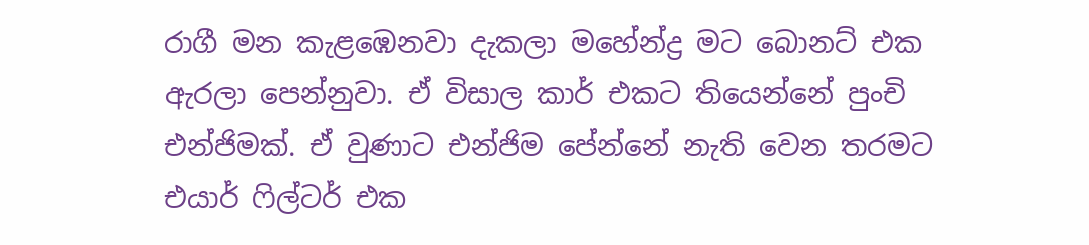රාගී මන කැළඹෙනවා දැකලා මහේන්ද්‍ර මට බොනට් එක ඇරලා පෙන්නුවා. ඒ විසාල කාර් එකට තියෙන්නේ පුංචි එන්ජිමක්. ඒ වුණාට එන්ජිම පේන්නේ නැති වෙන තරමට එයාර් ෆිල්ටර් එක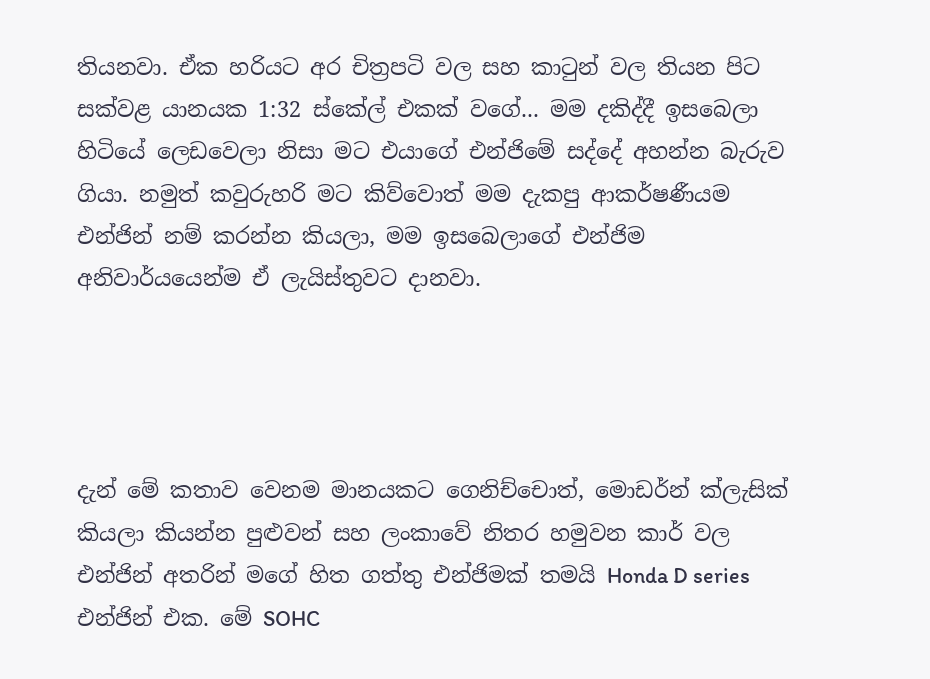තියනවා. ඒක හරියට අර චිත්‍රපටි වල සහ කාටුන් වල තියන පිට සක්වළ යානයක 1:32 ස්කේල් එකක් වගේ... මම දකිද්දී ඉසබෙලා හිටියේ ලෙඩවෙලා නිසා මට එයාගේ එන්ජිමේ සද්දේ අහන්න බැරුව ගියා. නමුත් කවුරුහරි මට කිව්වොත් මම දැකපු ආකර්ෂණීයම එන්ජින් නම් කරන්න කියලා, මම ඉසබෙලාගේ එන්ජිම අනිවාර්යයෙන්ම ඒ ලැයිස්තුවට දානවා.




දැන් මේ කතාව වෙනම මානයකට ගෙනිච්චොත්, මොඩර්න් ක්ලැසික් කියලා කියන්න පුළුවන් සහ ලංකාවේ නිතර හමුවන කාර් වල එන්ජින් අතරින් මගේ හිත ගත්තු එන්ජිමක් තමයි Honda D series එන්ජින් එක. මේ SOHC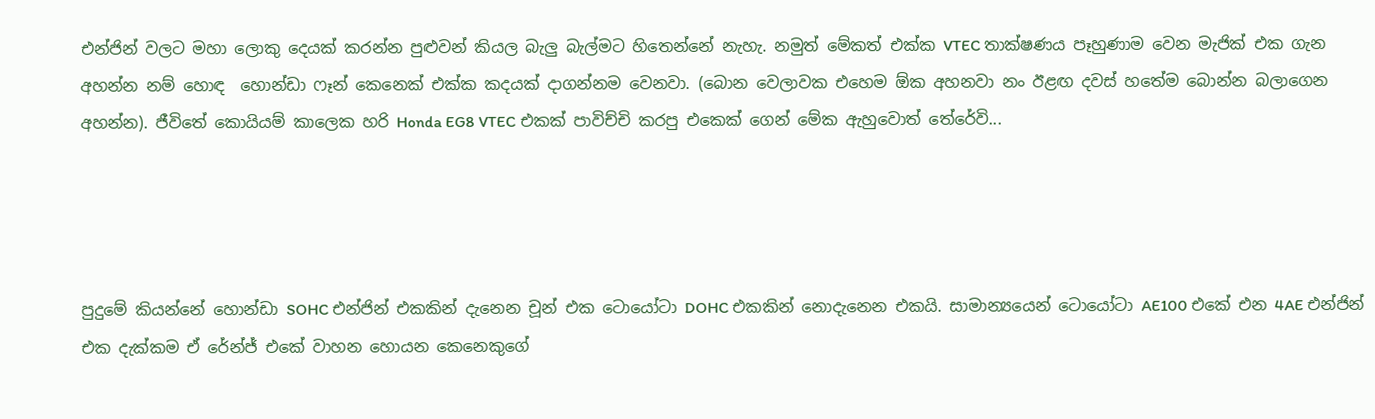එන්ජින් වලට මහා ලොකු දෙයක් කරන්න පුළුවන් කියල බැලු බැල්මට හිතෙන්නේ නැහැ. නමුත් මේකත් එක්ක VTEC තාක්ෂණය පෑහුණාම වෙන මැජික් එක ගැන අහන්න නම් හොඳ  හොන්ඩා ෆෑන් කෙනෙක් එක්ක කදයක් දාගන්නම වෙනවා. (බොන වෙලාවක එහෙම ඕක අහනවා නං ඊළඟ දවස් හතේම බොන්න බලාගෙන අහන්න). ජීවිතේ කොයියම් කාලෙක හරි Honda EG8 VTEC එකක් පාවිච්චි කරපු එකෙක් ගෙන් මේක ඇහුවොත් තේරේවි...




පුදුමේ කියන්නේ හොන්ඩා SOHC එන්ජින් එකකින් දැනෙන චූන් එක ටොයෝටා DOHC එකකින් නොදැනෙන එකයි. සාමාන්‍යයෙන් ටොයෝටා AE100 එකේ එන 4AE එන්ජින් එක දැක්කම ඒ රේන්ජ් එකේ වාහන හොයන කෙනෙකුගේ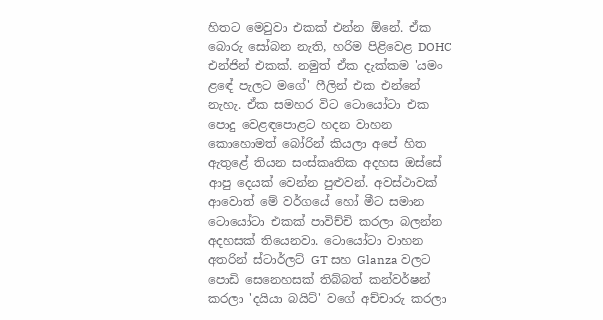හිතට මෙවුවා එකක් එන්න ඕනේ. ඒක බොරු සෝබන නැති, හරිම පිළිවෙළ DOHC එන්ජින් එකක්. නමුත් ඒක දැක්කම 'යමං ළඳේ පැලට මගේ' ෆීලින් එක එන්නේ නැහැ. ඒක සමහර විට ටොයෝටා එක පොදු වෙළඳපොළට හදන වාහන කොහොමත් බෝරින් කියලා අපේ හිත ඇතුළේ තියන සංස්කෘතික අදහස ඔස්සේ ආපු දෙයක් වෙන්න පුළුවන්. අවස්ථාවක් ආවොත් මේ වර්ගයේ හෝ මීට සමාන ටොයෝටා එකක් පාවිච්චි කරලා බලන්න අදහසක් තියෙනවා. ටොයෝටා වාහන අතරින් ස්ටාර්ලට් GT සහ Glanza වලට පොඩි සෙනෙහසක් තිබ්බත් කන්වර්ෂන් කරලා 'දයියා බයිට්' වගේ අච්චාරු කරලා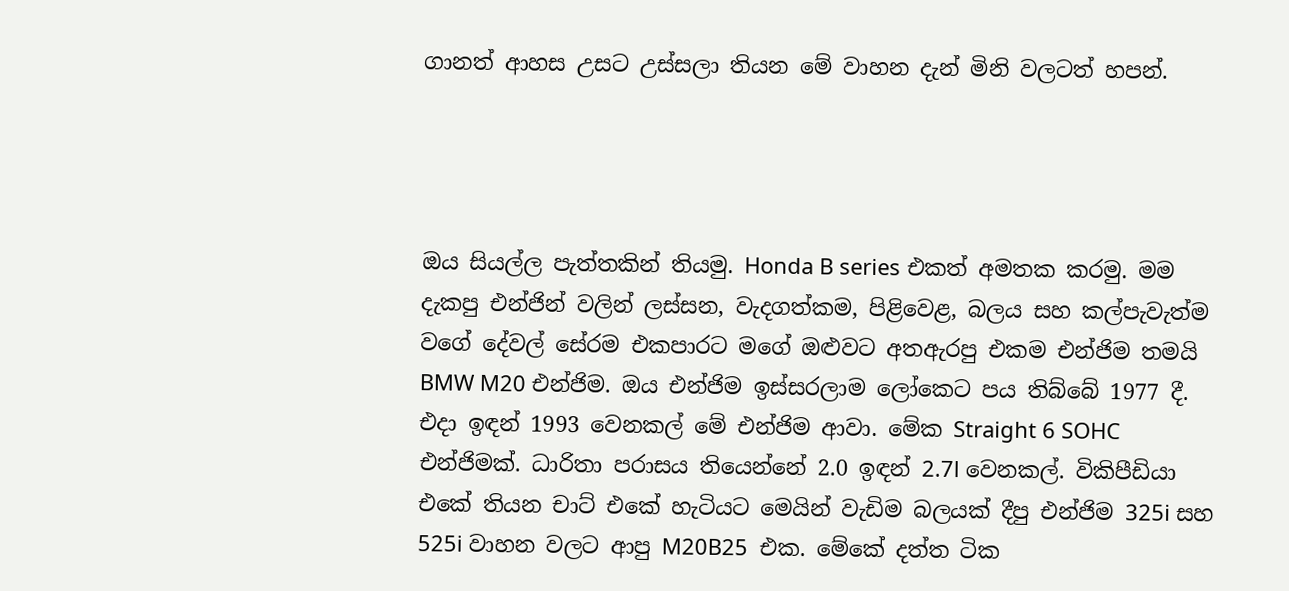ගානත් ආහස උසට උස්සලා තියන මේ වාහන දැන් මිනි වලටත් හපන්.




ඔය සියල්ල පැත්තකින් තියමු. Honda B series එකත් අමතක කරමු. මම දැකපු එන්ජින් වලින් ලස්සන, වැදගත්කම, පිළිවෙළ, බලය සහ කල්පැවැත්ම වගේ දේවල් සේරම එකපාරට මගේ ඔළුවට අතඇරපු එකම එන්ජිම තමයි BMW M20 එන්ජිම. ඔය එන්ජිම ඉස්සරලාම ලෝකෙට පය තිබ්බේ 1977 දී. එදා ඉඳන් 1993 වෙනකල් මේ එන්ජිම ආවා. මේක Straight 6 SOHC එන්ජිමක්. ධාරිතා පරාසය තියෙන්නේ 2.0 ඉඳන් 2.7l වෙනකල්. විකිපීඩියා එකේ තියන චාට් එකේ හැටියට මෙයින් වැඩිම බලයක් දීපු එන්ජිම 325i සහ 525i වාහන වලට ආපු M20B25  එක. මේකේ දත්ත ටික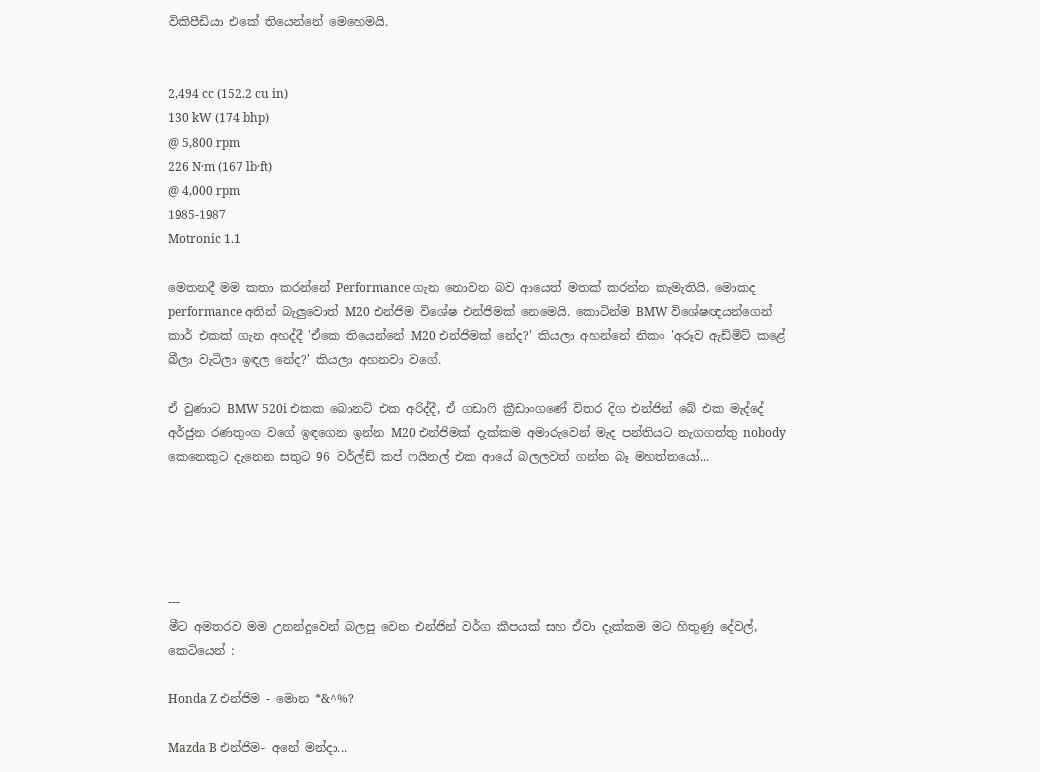විකිපීඩියා එකේ තියෙන්නේ මෙහෙමයි.


2,494 cc (152.2 cu in)
130 kW (174 bhp)
@ 5,800 rpm
226 N·m (167 lb·ft)
@ 4,000 rpm
1985-1987
Motronic 1.1

මෙතනදී මම කතා කරන්නේ Performance ගැන නොවන බව ආයෙත් මතක් කරන්න කැමැතියි. මොකද performance අතින් බැලුවොත් M20 එන්ජිම විශේෂ එන්ජිමක් නෙමෙයි. කොටින්ම BMW විශේෂඥයන්ගෙන් කාර් එකක් ගැන අහද්දී 'ඒකෙ තියෙන්නේ M20 එන්ජිමක් නේද?' කියලා අහන්නේ නිකං 'අරූව ඇඩ්මිට් කළේ බීලා වැටිලා ඉඳල නේද?' කියලා අහනවා වගේ.

ඒ වුණාට BMW 520i එකක බොනට් එක අරිද්දී, ඒ ගඩාෆි ක්‍රීඩාංගණේ විතර දිග එන්ජින් බේ එක මැද්දේ අර්ජුන රණතුංග වගේ ඉඳගෙන ඉන්න M20 එන්ජිමක් දැක්කම අමාරුවෙන් මැද පන්තියට නැගගත්තු nobody කෙනෙකුට දැනෙන සතුට 96 වර්ල්ඩ් කප් ෆයිනල් එක ආයේ බලලවත් ගන්න බෑ මහත්තයෝ...





---
මීට අමතරව මම උනන්දුවෙන් බලපු වෙන එන්ජින් වර්ග කීපයක් සහ ඒවා දැක්කම මට හිතුණු දේවල්, කෙටියෙන් :

Honda Z එන්ජිම - මොන *&^%?

Mazda B එන්ජිම- අනේ මන්දා...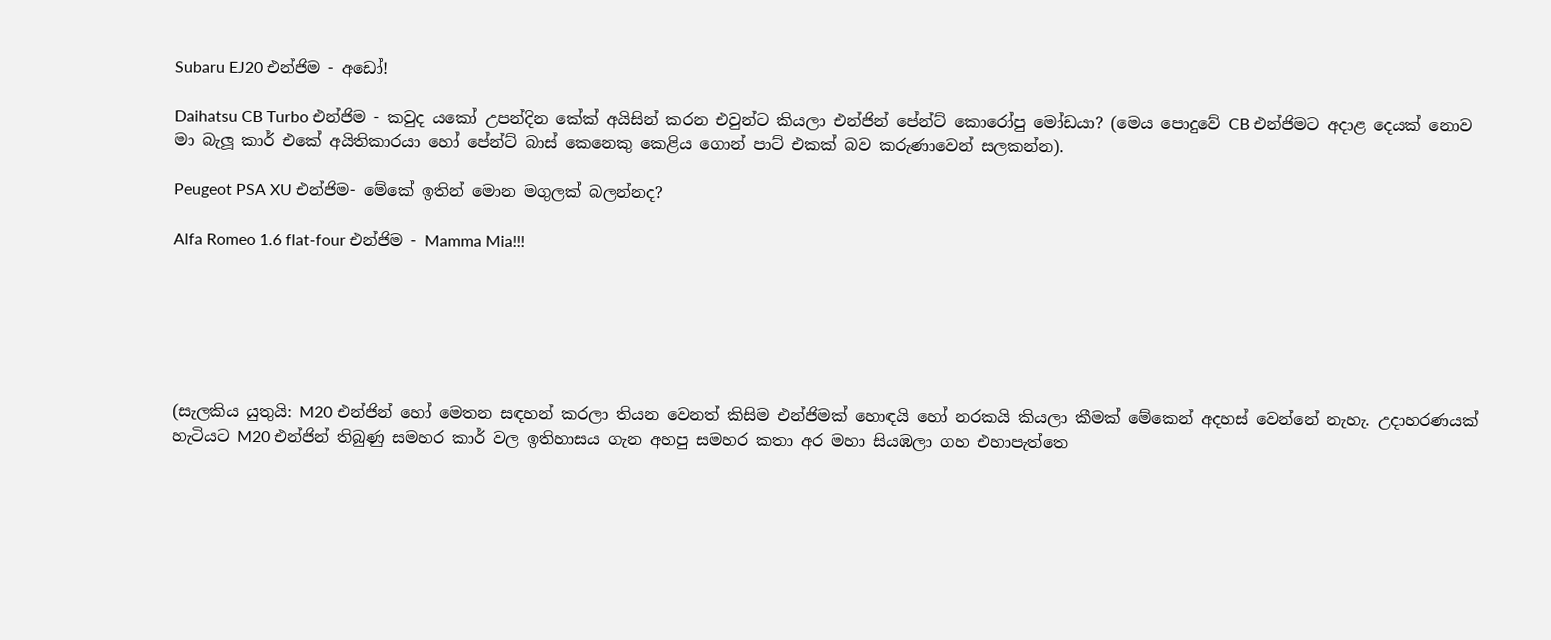Subaru EJ20 එන්ජිම - අඩෝ!

Daihatsu CB Turbo එන්ජිම - කවුද යකෝ උපන්දින කේක් අයිසින් කරන එවුන්ට කියලා එන්ජින් පේන්ට් කොරෝපු මෝඩයා? (මෙය පොදුවේ CB එන්ජිමට අදාළ දෙයක් නොව මා බැලූ කාර් එකේ අයිතිකාරයා හෝ පේන්ට් බාස් කෙනෙකු කෙළිය ගොන් පාට් එකක් බව කරුණාවෙන් සලකන්න).

Peugeot PSA XU එන්ජිම- මේකේ ඉතින් මොන මගුලක් බලන්නද?

Alfa Romeo 1.6 flat-four එන්ජිම - Mamma Mia!!!






(සැලකිය යුතුයි: M20 එන්ජින් හෝ මෙතන සඳහන් කරලා තියන වෙනත් කිසිම එන්ජිමක් හොඳයි හෝ නරකයි කියලා කීමක් මේකෙන් අදහස් වෙන්නේ නැහැ. උදාහරණයක් හැටියට M20 එන්ජින් තිබුණු සමහර කාර් වල ඉතිහාසය ගැන අහපු සමහර කතා අර මහා සියඹලා ගහ එහාපැත්තෙ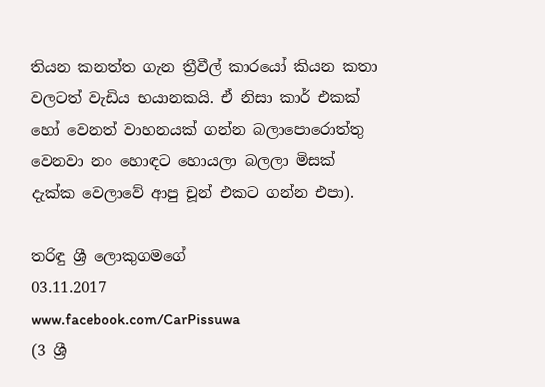තියන කනත්ත ගැන ත්‍රීවීල් කාරයෝ කියන කතා වලටත් වැඩිය භයානකයි. ඒ නිසා කාර් එකක් හෝ වෙනත් වාහනයක් ගන්න බලාපොරොත්තු වෙනවා නං හොඳට හොයලා බලලා මිසක් දැක්ක වෙලාවේ ආපු චූන් එකට ගන්න එපා).

තරිඳු ශ්‍රී ලොකුගමගේ
03.11.2017
www.facebook.com/CarPissuwa
(3 ශ්‍රී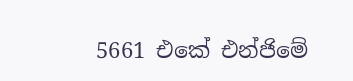5661 එකේ එන්ජිමේ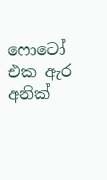ෆොටෝ එක ඇර අනික්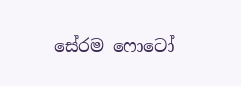සේරම ෆොටෝ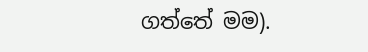ගත්තේ මම).